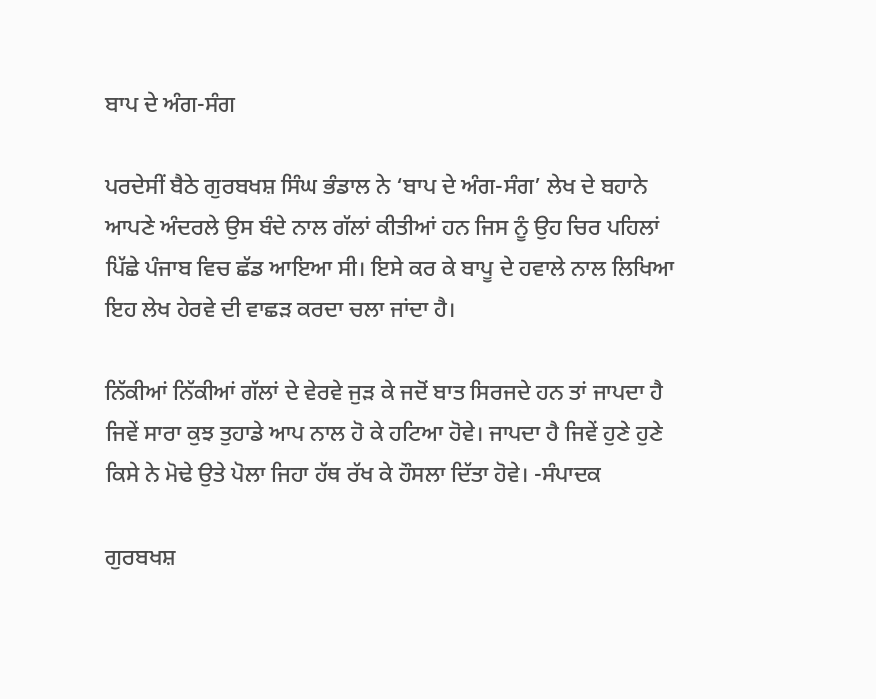ਬਾਪ ਦੇ ਅੰਗ-ਸੰਗ

ਪਰਦੇਸੀਂ ਬੈਠੇ ਗੁਰਬਖਸ਼ ਸਿੰਘ ਭੰਡਾਲ ਨੇ ‘ਬਾਪ ਦੇ ਅੰਗ-ਸੰਗ’ ਲੇਖ ਦੇ ਬਹਾਨੇ ਆਪਣੇ ਅੰਦਰਲੇ ਉਸ ਬੰਦੇ ਨਾਲ ਗੱਲਾਂ ਕੀਤੀਆਂ ਹਨ ਜਿਸ ਨੂੰ ਉਹ ਚਿਰ ਪਹਿਲਾਂ ਪਿੱਛੇ ਪੰਜਾਬ ਵਿਚ ਛੱਡ ਆਇਆ ਸੀ। ਇਸੇ ਕਰ ਕੇ ਬਾਪੂ ਦੇ ਹਵਾਲੇ ਨਾਲ ਲਿਖਿਆ ਇਹ ਲੇਖ ਹੇਰਵੇ ਦੀ ਵਾਛੜ ਕਰਦਾ ਚਲਾ ਜਾਂਦਾ ਹੈ।

ਨਿੱਕੀਆਂ ਨਿੱਕੀਆਂ ਗੱਲਾਂ ਦੇ ਵੇਰਵੇ ਜੁੜ ਕੇ ਜਦੋਂ ਬਾਤ ਸਿਰਜਦੇ ਹਨ ਤਾਂ ਜਾਪਦਾ ਹੈ ਜਿਵੇਂ ਸਾਰਾ ਕੁਝ ਤੁਹਾਡੇ ਆਪ ਨਾਲ ਹੋ ਕੇ ਹਟਿਆ ਹੋਵੇ। ਜਾਪਦਾ ਹੈ ਜਿਵੇਂ ਹੁਣੇ ਹੁਣੇ ਕਿਸੇ ਨੇ ਮੋਢੇ ਉਤੇ ਪੋਲਾ ਜਿਹਾ ਹੱਥ ਰੱਖ ਕੇ ਹੌਸਲਾ ਦਿੱਤਾ ਹੋਵੇ। -ਸੰਪਾਦਕ

ਗੁਰਬਖਸ਼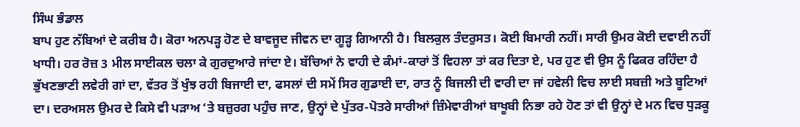ਸਿੰਘ ਭੰਡਾਲ
ਬਾਪ ਹੁਣ ਨੱਬਿਆਂ ਦੇ ਕਰੀਬ ਹੈ। ਕੋਰਾ ਅਨਪੜ੍ਹ ਹੋਣ ਦੇ ਬਾਵਜੂਦ ਜੀਵਨ ਦਾ ਗੂੜ੍ਹ ਗਿਆਨੀ ਹੈ। ਬਿਲਕੁਲ ਤੰਦਰੁਸਤ। ਕੋਈ ਬਿਮਾਰੀ ਨਹੀਂ। ਸਾਰੀ ਉਮਰ ਕੋਈ ਦਵਾਈ ਨਹੀਂ ਖਾਧੀ। ਹਰ ਰੋਜ਼ 3 ਮੀਲ ਸਾਈਕਲ ਚਲਾ ਕੇ ਗੁਰਦੁਆਰੇ ਜਾਂਦਾ ਏ। ਬੱਚਿਆਂ ਨੇ ਵਾਹੀ ਦੇ ਕੰਮਾਂ-ਕਾਰਾਂ ਤੋਂ ਵਿਹਲਾ ਤਾਂ ਕਰ ਦਿਤਾ ਏ, ਪਰ ਹੁਣ ਵੀ ਉਸ ਨੂੰ ਫਿਕਰ ਰਹਿੰਦਾ ਹੈ ਭੁੱਖਣਭਾਣੀ ਲਵੇਰੀ ਗਾਂ ਦਾ, ਵੱਤਰ ਤੋਂ ਖੁੰਝ ਰਹੀ ਬਿਜਾਈ ਦਾ, ਫਸਲਾਂ ਦੀ ਸਮੇਂ ਸਿਰ ਗੁਡਾਈ ਦਾ, ਰਾਤ ਨੂੰ ਬਿਜਲੀ ਦੀ ਵਾਰੀ ਦਾ ਜਾਂ ਹਵੇਲੀ ਵਿਚ ਲਾਈ ਸਬਜ਼ੀ ਅਤੇ ਬੂਟਿਆਂ ਦਾ। ਦਰਅਸਲ ਉਮਰ ਦੇ ਕਿਸੇ ਵੀ ਪੜਾਅ ‘ਤੇ ਬਜ਼ੁਰਗ ਪਹੁੰਚ ਜਾਣ, ਉਨ੍ਹਾਂ ਦੇ ਪੁੱਤਰ-ਪੋਤਰੇ ਸਾਰੀਆਂ ਜ਼ਿੰਮੇਵਾਰੀਆਂ ਬਾਖੂਬੀ ਨਿਭਾ ਰਹੇ ਹੋਣ ਤਾਂ ਵੀ ਉਨ੍ਹਾਂ ਦੇ ਮਨ ਵਿਚ ਧੁੜਕੂ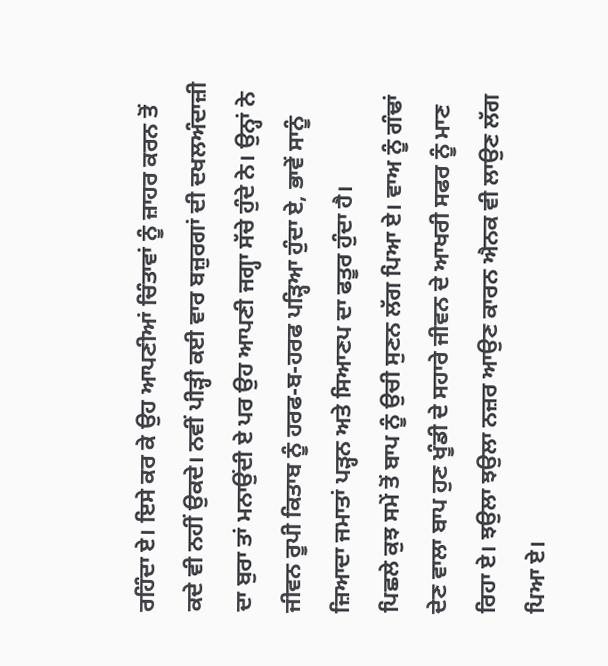ਰਹਿੰਦਾ ਏ। ਇਸੇ ਕਰ ਕੇ ਉਹ ਆਪਣੀਆਂ ਚਿੰਤਾਵਾਂ ਨੂੰ ਜ਼ਾਹਰ ਕਰਨ ਤੋਂ ਕਦੇ ਵੀ ਨਹੀਂ ਉਕਦੇ। ਨਵੀਂ ਪੀੜ੍ਹੀ ਕਈ ਵਾਰ ਬਜ਼ੁਰਗਾਂ ਦੀ ਦਖਲਅੰਦਾਜ਼ੀ ਦਾ ਬੁਰਾ ਤਾਂ ਮਨਾਉਂਦੀ ਏ ਪਰ ਉਹ ਆਪਣੀ ਜਗ੍ਹਾ ਸੱਚੇ ਹੁੰਦੇ ਨੇ। ਉਨ੍ਹਾਂ ਨੇ ਜੀਵਨ ਰੂਪੀ ਕਿਤਾਬ ਨੂੰ ਹਰਫ-ਬ-ਹਰਫ ਪੜ੍ਹਿਆ ਹੁੰਦਾ ਏ, ਭਾਵੇਂ ਸਾਨੂੰ ਜ਼ਿਆਦਾ ਜਮਾਤਾਂ ਪੜ੍ਹਨ ਅਤੇ ਸਿਆਣਪ ਦਾ ਫਤੂਰ ਹੁੰਦਾ ਹੈ।
ਪਿਛਲੇ ਕੁਝ ਸਮੇਂ ਤੋਂ ਬਾਪ ਨੂੰ ਉਚੀ ਸੁਣਨ ਲੱਗ ਪਿਆ ਏ। ਵਾਅ ਨੂੰ ਗੰਢਾਂ ਦੇਣ ਵਾਲਾ ਬਾਪ ਹੁਣ ਖੂੰਡੀ ਦੇ ਸਹਾਰੇ ਜੀਵਨ ਦੇ ਆਖਰੀ ਸਫਰ ਨੂੰ ਮਾਣ ਰਿਹਾ ਏ। ਝਉਲਾ ਝਉਲਾ ਨਜ਼ਰ ਆਉਣ ਕਾਰਨ ਐਨਕ ਵੀ ਲਾਉਣ ਲੱਗ ਪਿਆ ਏ।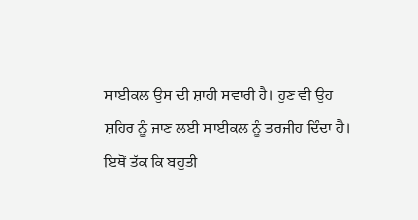ਸਾਈਕਲ ਉਸ ਦੀ ਸ਼ਾਹੀ ਸਵਾਰੀ ਹੈ। ਹੁਣ ਵੀ ਉਹ ਸ਼ਹਿਰ ਨੂੰ ਜਾਣ ਲਈ ਸਾਈਕਲ ਨੂੰ ਤਰਜੀਹ ਦਿੰਦਾ ਹੈ। ਇਥੋਂ ਤੱਕ ਕਿ ਬਹੁਤੀ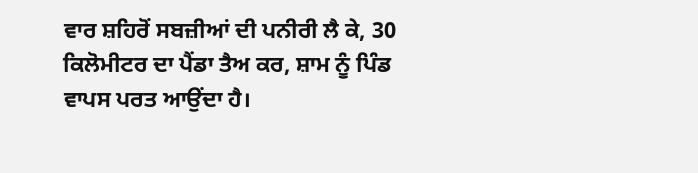ਵਾਰ ਸ਼ਹਿਰੋਂ ਸਬਜ਼ੀਆਂ ਦੀ ਪਨੀਰੀ ਲੈ ਕੇ, 30 ਕਿਲੋਮੀਟਰ ਦਾ ਪੈਂਡਾ ਤੈਅ ਕਰ, ਸ਼ਾਮ ਨੂੰ ਪਿੰਡ ਵਾਪਸ ਪਰਤ ਆਉਂਦਾ ਹੈ।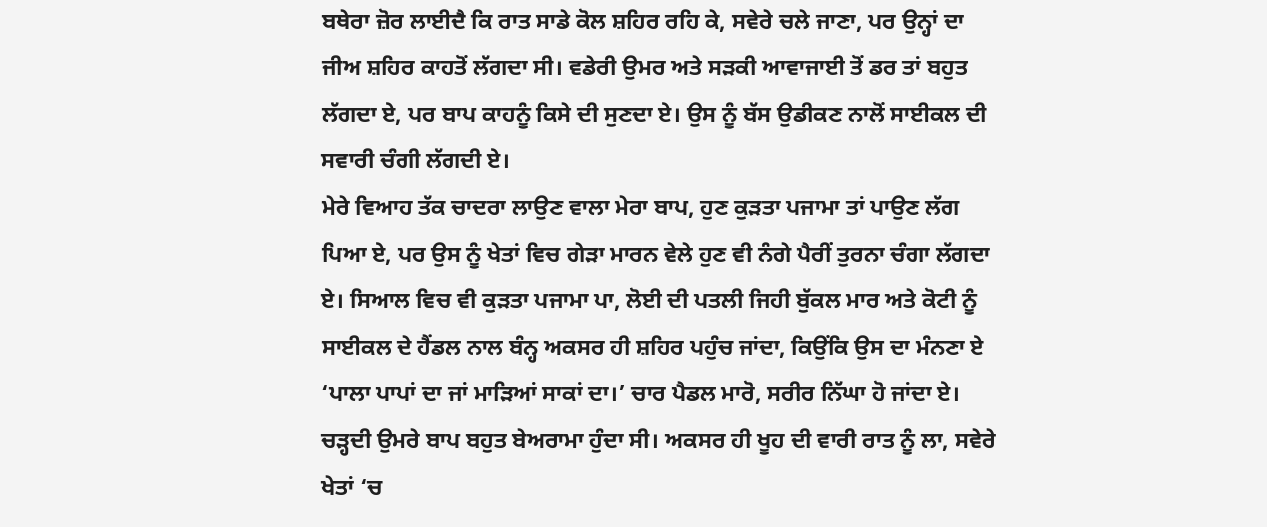ਬਥੇਰਾ ਜ਼ੋਰ ਲਾਈਦੈ ਕਿ ਰਾਤ ਸਾਡੇ ਕੋਲ ਸ਼ਹਿਰ ਰਹਿ ਕੇ, ਸਵੇਰੇ ਚਲੇ ਜਾਣਾ, ਪਰ ਉਨ੍ਹਾਂ ਦਾ ਜੀਅ ਸ਼ਹਿਰ ਕਾਹਤੋਂ ਲੱਗਦਾ ਸੀ। ਵਡੇਰੀ ਉਮਰ ਅਤੇ ਸੜਕੀ ਆਵਾਜਾਈ ਤੋਂ ਡਰ ਤਾਂ ਬਹੁਤ ਲੱਗਦਾ ਏ, ਪਰ ਬਾਪ ਕਾਹਨੂੰ ਕਿਸੇ ਦੀ ਸੁਣਦਾ ਏ। ਉਸ ਨੂੰ ਬੱਸ ਉਡੀਕਣ ਨਾਲੋਂ ਸਾਈਕਲ ਦੀ ਸਵਾਰੀ ਚੰਗੀ ਲੱਗਦੀ ਏ।
ਮੇਰੇ ਵਿਆਹ ਤੱਕ ਚਾਦਰਾ ਲਾਉਣ ਵਾਲਾ ਮੇਰਾ ਬਾਪ, ਹੁਣ ਕੁੜਤਾ ਪਜਾਮਾ ਤਾਂ ਪਾਉਣ ਲੱਗ ਪਿਆ ਏ, ਪਰ ਉਸ ਨੂੰ ਖੇਤਾਂ ਵਿਚ ਗੇੜਾ ਮਾਰਨ ਵੇਲੇ ਹੁਣ ਵੀ ਨੰਗੇ ਪੈਰੀਂ ਤੁਰਨਾ ਚੰਗਾ ਲੱਗਦਾ ਏ। ਸਿਆਲ ਵਿਚ ਵੀ ਕੁੜਤਾ ਪਜਾਮਾ ਪਾ, ਲੋਈ ਦੀ ਪਤਲੀ ਜਿਹੀ ਬੁੱਕਲ ਮਾਰ ਅਤੇ ਕੋਟੀ ਨੂੰ ਸਾਈਕਲ ਦੇ ਹੈਂਡਲ ਨਾਲ ਬੰਨ੍ਹ ਅਕਸਰ ਹੀ ਸ਼ਹਿਰ ਪਹੁੰਚ ਜਾਂਦਾ, ਕਿਉਂਕਿ ਉਸ ਦਾ ਮੰਨਣਾ ਏ ‘ਪਾਲਾ ਪਾਪਾਂ ਦਾ ਜਾਂ ਮਾੜਿਆਂ ਸਾਕਾਂ ਦਾ।’ ਚਾਰ ਪੈਡਲ ਮਾਰੋ, ਸਰੀਰ ਨਿੱਘਾ ਹੋ ਜਾਂਦਾ ਏ।
ਚੜ੍ਹਦੀ ਉਮਰੇ ਬਾਪ ਬਹੁਤ ਬੇਅਰਾਮਾ ਹੁੰਦਾ ਸੀ। ਅਕਸਰ ਹੀ ਖੂਹ ਦੀ ਵਾਰੀ ਰਾਤ ਨੂੰ ਲਾ, ਸਵੇਰੇ ਖੇਤਾਂ ‘ਚ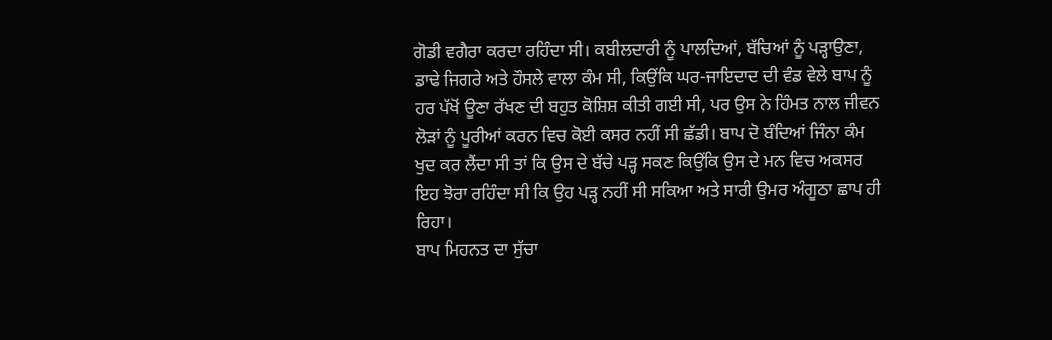ਗੋਡੀ ਵਗੈਰਾ ਕਰਦਾ ਰਹਿੰਦਾ ਸੀ। ਕਬੀਲਦਾਰੀ ਨੂੰ ਪਾਲਦਿਆਂ, ਬੱਚਿਆਂ ਨੂੰ ਪੜ੍ਹਾਉਣਾ, ਡਾਢੇ ਜਿਗਰੇ ਅਤੇ ਹੌਸਲੇ ਵਾਲਾ ਕੰਮ ਸੀ, ਕਿਉਂਕਿ ਘਰ-ਜਾਇਦਾਦ ਦੀ ਵੰਡ ਵੇਲੇ ਬਾਪ ਨੂੰ ਹਰ ਪੱਖੋਂ ਊਣਾ ਰੱਖਣ ਦੀ ਬਹੁਤ ਕੋਸ਼ਿਸ਼ ਕੀਤੀ ਗਈ ਸੀ, ਪਰ ਉਸ ਨੇ ਹਿੰਮਤ ਨਾਲ ਜੀਵਨ ਲੋੜਾਂ ਨੂੰ ਪੂਰੀਆਂ ਕਰਨ ਵਿਚ ਕੋਈ ਕਸਰ ਨਹੀਂ ਸੀ ਛੱਡੀ। ਬਾਪ ਦੋ ਬੰਦਿਆਂ ਜਿੰਨਾ ਕੰਮ ਖੁਦ ਕਰ ਲੈਂਦਾ ਸੀ ਤਾਂ ਕਿ ਉਸ ਦੇ ਬੱਚੇ ਪੜ੍ਹ ਸਕਣ ਕਿਉਂਕਿ ਉਸ ਦੇ ਮਨ ਵਿਚ ਅਕਸਰ ਇਹ ਝੋਰਾ ਰਹਿੰਦਾ ਸੀ ਕਿ ਉਹ ਪੜ੍ਹ ਨਹੀਂ ਸੀ ਸਕਿਆ ਅਤੇ ਸਾਰੀ ਉਮਰ ਅੰਗੂਠਾ ਛਾਪ ਹੀ ਰਿਹਾ।
ਬਾਪ ਮਿਹਨਤ ਦਾ ਸੁੱਚਾ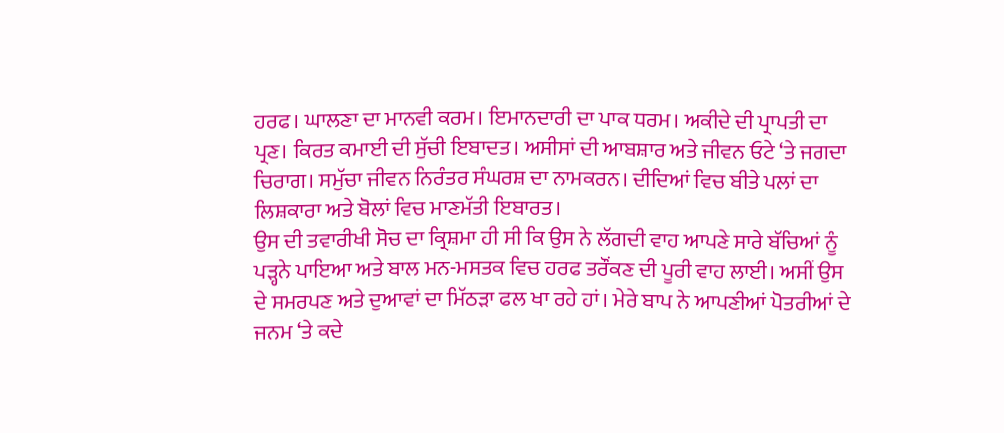ਹਰਫ। ਘਾਲਣਾ ਦਾ ਮਾਨਵੀ ਕਰਮ। ਇਮਾਨਦਾਰੀ ਦਾ ਪਾਕ ਧਰਮ। ਅਕੀਦੇ ਦੀ ਪ੍ਰਾਪਤੀ ਦਾ ਪ੍ਰਣ। ਕਿਰਤ ਕਮਾਈ ਦੀ ਸੁੱਚੀ ਇਬਾਦਤ। ਅਸੀਸਾਂ ਦੀ ਆਬਸ਼ਾਰ ਅਤੇ ਜੀਵਨ ਓਟੇ ‘ਤੇ ਜਗਦਾ ਚਿਰਾਗ। ਸਮੁੱਚਾ ਜੀਵਨ ਨਿਰੰਤਰ ਸੰਘਰਸ਼ ਦਾ ਨਾਮਕਰਨ। ਦੀਦਿਆਂ ਵਿਚ ਬੀਤੇ ਪਲਾਂ ਦਾ ਲਿਸ਼ਕਾਰਾ ਅਤੇ ਬੋਲਾਂ ਵਿਚ ਮਾਣਮੱਤੀ ਇਬਾਰਤ।
ਉਸ ਦੀ ਤਵਾਰੀਖੀ ਸੋਚ ਦਾ ਕ੍ਰਿਸ਼ਮਾ ਹੀ ਸੀ ਕਿ ਉਸ ਨੇ ਲੱਗਦੀ ਵਾਹ ਆਪਣੇ ਸਾਰੇ ਬੱਚਿਆਂ ਨੂੰ ਪੜ੍ਹਨੇ ਪਾਇਆ ਅਤੇ ਬਾਲ ਮਨ-ਮਸਤਕ ਵਿਚ ਹਰਫ ਤਰੌਂਕਣ ਦੀ ਪੂਰੀ ਵਾਹ ਲਾਈ। ਅਸੀਂ ਉਸ ਦੇ ਸਮਰਪਣ ਅਤੇ ਦੁਆਵਾਂ ਦਾ ਮਿੱਠੜਾ ਫਲ ਖਾ ਰਹੇ ਹਾਂ। ਮੇਰੇ ਬਾਪ ਨੇ ਆਪਣੀਆਂ ਪੋਤਰੀਆਂ ਦੇ ਜਨਮ ‘ਤੇ ਕਦੇ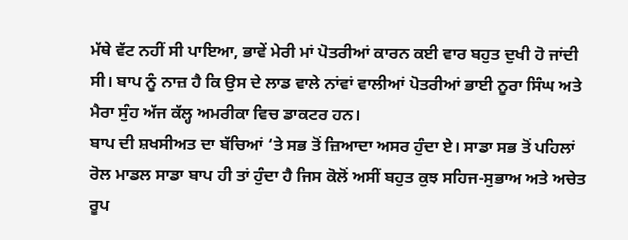ਮੱਥੇ ਵੱਟ ਨਹੀਂ ਸੀ ਪਾਇਆ, ਭਾਵੇਂ ਮੇਰੀ ਮਾਂ ਪੋਤਰੀਆਂ ਕਾਰਨ ਕਈ ਵਾਰ ਬਹੁਤ ਦੁਖੀ ਹੋ ਜਾਂਦੀ ਸੀ। ਬਾਪ ਨੂੰ ਨਾਜ਼ ਹੈ ਕਿ ਉਸ ਦੇ ਲਾਡ ਵਾਲੇ ਨਾਂਵਾਂ ਵਾਲੀਆਂ ਪੋਤਰੀਆਂ ਭਾਈ ਨੂਰਾ ਸਿੰਘ ਅਤੇ ਮੈਰਾ ਸੁੰਹ ਅੱਜ ਕੱਲ੍ਹ ਅਮਰੀਕਾ ਵਿਚ ਡਾਕਟਰ ਹਨ।
ਬਾਪ ਦੀ ਸ਼ਖਸੀਅਤ ਦਾ ਬੱਚਿਆਂ ‘ਤੇ ਸਭ ਤੋਂ ਜ਼ਿਆਦਾ ਅਸਰ ਹੁੰਦਾ ਏ। ਸਾਡਾ ਸਭ ਤੋਂ ਪਹਿਲਾਂ ਰੋਲ ਮਾਡਲ ਸਾਡਾ ਬਾਪ ਹੀ ਤਾਂ ਹੁੰਦਾ ਹੈ ਜਿਸ ਕੋਲੋਂ ਅਸੀਂ ਬਹੁਤ ਕੁਝ ਸਹਿਜ-ਸੁਭਾਅ ਅਤੇ ਅਚੇਤ ਰੂਪ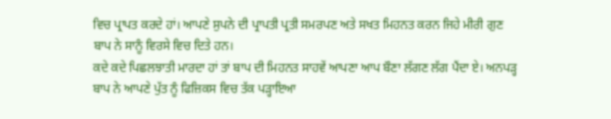ਵਿਚ ਪ੍ਰਾਪਤ ਕਰਦੇ ਹਾਂ। ਆਪਣੇ ਸੁਪਨੇ ਦੀ ਪ੍ਰਾਪਤੀ ਪ੍ਰਤੀ ਸਮਰਪਣ ਅਤੇ ਸਖਤ ਮਿਹਨਤ ਕਰਨ ਜਿਹੇ ਮੀਰੀ ਗੁਣ ਬਾਪ ਨੇ ਸਾਨੂੰ ਵਿਰਸੇ ਵਿਚ ਦਿਤੇ ਹਨ।
ਕਦੇ ਕਦੇ ਪਿਛਲਝਾਤੀ ਮਾਰਦਾ ਹਾਂ ਤਾਂ ਬਾਪ ਦੀ ਮਿਹਨਤ ਸਾਹਵੇਂ ਆਪਣਾ ਆਪ ਬੌਣਾ ਲੱਗਣ ਲੱਗ ਪੈਂਦਾ ਏ। ਅਨਪੜ੍ਹ ਬਾਪ ਨੇ ਆਪਣੇ ਪੁੱਤ ਨੂੰ ਫਿਜ਼ਿਕਸ ਵਿਚ ਤੱਕ ਪੜ੍ਹਾਇਆ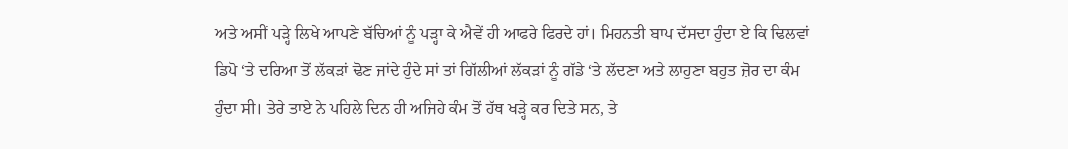ਅਤੇ ਅਸੀਂ ਪੜ੍ਹੇ ਲਿਖੇ ਆਪਣੇ ਬੱਚਿਆਂ ਨੂੰ ਪੜ੍ਹਾ ਕੇ ਐਵੇਂ ਹੀ ਆਫਰੇ ਫਿਰਦੇ ਹਾਂ। ਮਿਹਨਤੀ ਬਾਪ ਦੱਸਦਾ ਹੁੰਦਾ ਏ ਕਿ ਢਿਲਵਾਂ ਡਿਪੋ ‘ਤੇ ਦਰਿਆ ਤੋਂ ਲੱਕੜਾਂ ਢੋਣ ਜਾਂਦੇ ਹੁੰਦੇ ਸਾਂ ਤਾਂ ਗਿੱਲੀਆਂ ਲੱਕੜਾਂ ਨੂੰ ਗੱਡੇ ‘ਤੇ ਲੱਦਣਾ ਅਤੇ ਲਾਹੁਣਾ ਬਹੁਤ ਜ਼ੋਰ ਦਾ ਕੰਮ ਹੁੰਦਾ ਸੀ। ਤੇਰੇ ਤਾਏ ਨੇ ਪਹਿਲੇ ਦਿਨ ਹੀ ਅਜਿਹੇ ਕੰਮ ਤੋਂ ਹੱਥ ਖੜ੍ਹੇ ਕਰ ਦਿਤੇ ਸਨ, ਤੇ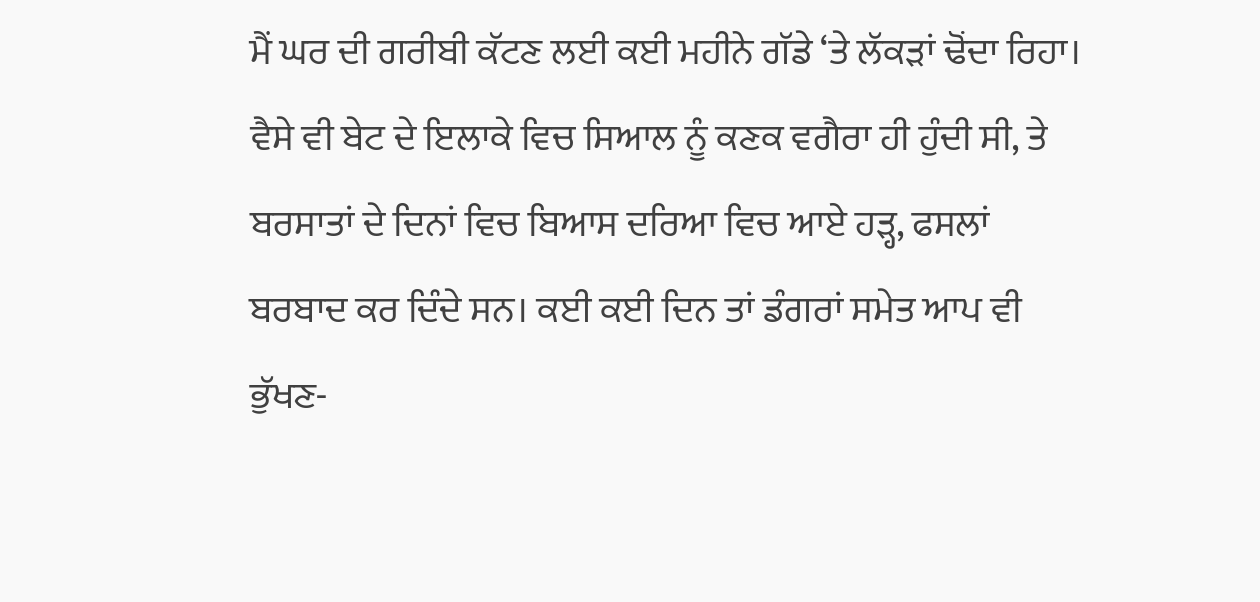ਮੈਂ ਘਰ ਦੀ ਗਰੀਬੀ ਕੱਟਣ ਲਈ ਕਈ ਮਹੀਨੇ ਗੱਡੇ ‘ਤੇ ਲੱਕੜਾਂ ਢੋਂਦਾ ਰਿਹਾ। ਵੈਸੇ ਵੀ ਬੇਟ ਦੇ ਇਲਾਕੇ ਵਿਚ ਸਿਆਲ ਨੂੰ ਕਣਕ ਵਗੈਰਾ ਹੀ ਹੁੰਦੀ ਸੀ, ਤੇ ਬਰਸਾਤਾਂ ਦੇ ਦਿਨਾਂ ਵਿਚ ਬਿਆਸ ਦਰਿਆ ਵਿਚ ਆਏ ਹੜ੍ਹ, ਫਸਲਾਂ ਬਰਬਾਦ ਕਰ ਦਿੰਦੇ ਸਨ। ਕਈ ਕਈ ਦਿਨ ਤਾਂ ਡੰਗਰਾਂ ਸਮੇਤ ਆਪ ਵੀ ਭੁੱਖਣ-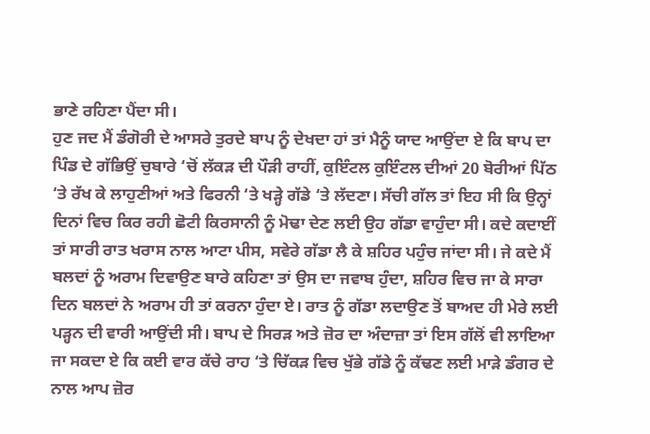ਭਾਣੇ ਰਹਿਣਾ ਪੈਂਦਾ ਸੀ।
ਹੁਣ ਜਦ ਮੈਂ ਡੰਗੋਰੀ ਦੇ ਆਸਰੇ ਤੁਰਦੇ ਬਾਪ ਨੂੰ ਦੇਖਦਾ ਹਾਂ ਤਾਂ ਮੈਨੂੰ ਯਾਦ ਆਉਂਦਾ ਏ ਕਿ ਬਾਪ ਦਾ ਪਿੰਡ ਦੇ ਗੱਭਿਉਂ ਚੁਬਾਰੇ ‘ਚੋਂ ਲੱਕੜ ਦੀ ਪੌੜੀ ਰਾਹੀਂ, ਕੁਇੰਟਲ ਕੁਇੰਟਲ ਦੀਆਂ 20 ਬੋਰੀਆਂ ਪਿੱਠ ‘ਤੇ ਰੱਖ ਕੇ ਲਾਹੁਣੀਆਂ ਅਤੇ ਫਿਰਨੀ ‘ਤੇ ਖੜ੍ਹੇ ਗੱਡੇ ‘ਤੇ ਲੱਦਣਾ। ਸੱਚੀ ਗੱਲ ਤਾਂ ਇਹ ਸੀ ਕਿ ਉਨ੍ਹਾਂ ਦਿਨਾਂ ਵਿਚ ਕਿਰ ਰਹੀ ਛੋਟੀ ਕਿਰਸਾਨੀ ਨੂੰ ਮੋਢਾ ਦੇਣ ਲਈ ਉਹ ਗੱਡਾ ਵਾਹੁੰਦਾ ਸੀ। ਕਦੇ ਕਦਾਈਂ ਤਾਂ ਸਾਰੀ ਰਾਤ ਖਰਾਸ ਨਾਲ ਆਟਾ ਪੀਸ, ਸਵੇਰੇ ਗੱਡਾ ਲੈ ਕੇ ਸ਼ਹਿਰ ਪਹੁੰਚ ਜਾਂਦਾ ਸੀ। ਜੇ ਕਦੇ ਮੈਂ ਬਲਦਾਂ ਨੂੰ ਅਰਾਮ ਦਿਵਾਉਣ ਬਾਰੇ ਕਹਿਣਾ ਤਾਂ ਉਸ ਦਾ ਜਵਾਬ ਹੁੰਦਾ, ਸ਼ਹਿਰ ਵਿਚ ਜਾ ਕੇ ਸਾਰਾ ਦਿਨ ਬਲਦਾਂ ਨੇ ਅਰਾਮ ਹੀ ਤਾਂ ਕਰਨਾ ਹੁੰਦਾ ਏ। ਰਾਤ ਨੂੰ ਗੱਡਾ ਲਦਾਉਣ ਤੋਂ ਬਾਅਦ ਹੀ ਮੇਰੇ ਲਈ ਪੜ੍ਹਨ ਦੀ ਵਾਰੀ ਆਉਂਦੀ ਸੀ। ਬਾਪ ਦੇ ਸਿਰੜ ਅਤੇ ਜ਼ੋਰ ਦਾ ਅੰਦਾਜ਼ਾ ਤਾਂ ਇਸ ਗੱਲੋਂ ਵੀ ਲਾਇਆ ਜਾ ਸਕਦਾ ਏ ਕਿ ਕਈ ਵਾਰ ਕੱਚੇ ਰਾਹ ‘ਤੇ ਚਿੱਕੜ ਵਿਚ ਖੁੱਭੇ ਗੱਡੇ ਨੂੰ ਕੱਢਣ ਲਈ ਮਾੜੇ ਡੰਗਰ ਦੇ ਨਾਲ ਆਪ ਜ਼ੋਰ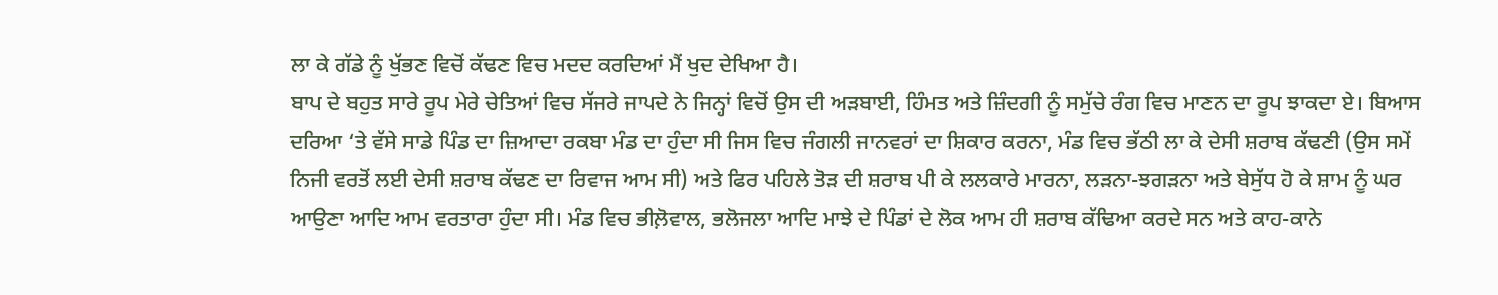ਲਾ ਕੇ ਗੱਡੇ ਨੂੰ ਖੁੱਭਣ ਵਿਚੋਂ ਕੱਢਣ ਵਿਚ ਮਦਦ ਕਰਦਿਆਂ ਮੈਂ ਖੁਦ ਦੇਖਿਆ ਹੈ।
ਬਾਪ ਦੇ ਬਹੁਤ ਸਾਰੇ ਰੂਪ ਮੇਰੇ ਚੇਤਿਆਂ ਵਿਚ ਸੱਜਰੇ ਜਾਪਦੇ ਨੇ ਜਿਨ੍ਹਾਂ ਵਿਚੋਂ ਉਸ ਦੀ ਅੜਬਾਈ, ਹਿੰਮਤ ਅਤੇ ਜ਼ਿੰਦਗੀ ਨੂੰ ਸਮੁੱਚੇ ਰੰਗ ਵਿਚ ਮਾਣਨ ਦਾ ਰੂਪ ਝਾਕਦਾ ਏ। ਬਿਆਸ ਦਰਿਆ ‘ਤੇ ਵੱਸੇ ਸਾਡੇ ਪਿੰਡ ਦਾ ਜ਼ਿਆਦਾ ਰਕਬਾ ਮੰਡ ਦਾ ਹੁੰਦਾ ਸੀ ਜਿਸ ਵਿਚ ਜੰਗਲੀ ਜਾਨਵਰਾਂ ਦਾ ਸ਼ਿਕਾਰ ਕਰਨਾ, ਮੰਡ ਵਿਚ ਭੱਠੀ ਲਾ ਕੇ ਦੇਸੀ ਸ਼ਰਾਬ ਕੱਢਣੀ (ਉਸ ਸਮੇਂ ਨਿਜੀ ਵਰਤੋਂ ਲਈ ਦੇਸੀ ਸ਼ਰਾਬ ਕੱਢਣ ਦਾ ਰਿਵਾਜ ਆਮ ਸੀ) ਅਤੇ ਫਿਰ ਪਹਿਲੇ ਤੋੜ ਦੀ ਸ਼ਰਾਬ ਪੀ ਕੇ ਲਲਕਾਰੇ ਮਾਰਨਾ, ਲੜਨਾ-ਝਗੜਨਾ ਅਤੇ ਬੇਸੁੱਧ ਹੋ ਕੇ ਸ਼ਾਮ ਨੂੰ ਘਰ ਆਉਣਾ ਆਦਿ ਆਮ ਵਰਤਾਰਾ ਹੁੰਦਾ ਸੀ। ਮੰਡ ਵਿਚ ਭੀਲ਼ੋਵਾਲ, ਭਲੋਜਲਾ ਆਦਿ ਮਾਝੇ ਦੇ ਪਿੰਡਾਂ ਦੇ ਲੋਕ ਆਮ ਹੀ ਸ਼ਰਾਬ ਕੱਢਿਆ ਕਰਦੇ ਸਨ ਅਤੇ ਕਾਹ-ਕਾਨੇ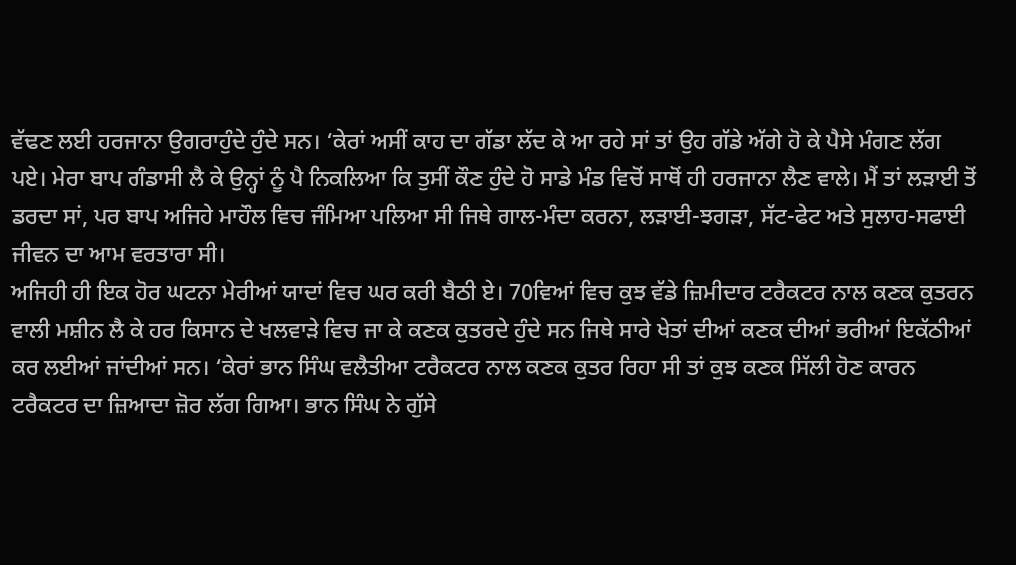ਵੱਢਣ ਲਈ ਹਰਜਾਨਾ ਉਗਰਾਹੁੰਦੇ ਹੁੰਦੇ ਸਨ। ‘ਕੇਰਾਂ ਅਸੀਂ ਕਾਹ ਦਾ ਗੱਡਾ ਲੱਦ ਕੇ ਆ ਰਹੇ ਸਾਂ ਤਾਂ ਉਹ ਗੱਡੇ ਅੱਗੇ ਹੋ ਕੇ ਪੈਸੇ ਮੰਗਣ ਲੱਗ ਪਏ। ਮੇਰਾ ਬਾਪ ਗੰਡਾਸੀ ਲੈ ਕੇ ਉਨ੍ਹਾਂ ਨੂੰ ਪੈ ਨਿਕਲਿਆ ਕਿ ਤੁਸੀਂ ਕੌਣ ਹੁੰਦੇ ਹੋ ਸਾਡੇ ਮੰਡ ਵਿਚੋਂ ਸਾਥੋਂ ਹੀ ਹਰਜਾਨਾ ਲੈਣ ਵਾਲੇ। ਮੈਂ ਤਾਂ ਲੜਾਈ ਤੋਂ ਡਰਦਾ ਸਾਂ, ਪਰ ਬਾਪ ਅਜਿਹੇ ਮਾਹੌਲ ਵਿਚ ਜੰਮਿਆ ਪਲਿਆ ਸੀ ਜਿਥੇ ਗਾਲ-ਮੰਦਾ ਕਰਨਾ, ਲੜਾਈ-ਝਗੜਾ, ਸੱਟ-ਫੇਟ ਅਤੇ ਸੁਲਾਹ-ਸਫਾਈ ਜੀਵਨ ਦਾ ਆਮ ਵਰਤਾਰਾ ਸੀ।
ਅਜਿਹੀ ਹੀ ਇਕ ਹੋਰ ਘਟਨਾ ਮੇਰੀਆਂ ਯਾਦਾਂ ਵਿਚ ਘਰ ਕਰੀ ਬੈਠੀ ਏ। 70ਵਿਆਂ ਵਿਚ ਕੁਝ ਵੱਡੇ ਜ਼ਿਮੀਦਾਰ ਟਰੈਕਟਰ ਨਾਲ ਕਣਕ ਕੁਤਰਨ ਵਾਲੀ ਮਸ਼ੀਨ ਲੈ ਕੇ ਹਰ ਕਿਸਾਨ ਦੇ ਖਲਵਾੜੇ ਵਿਚ ਜਾ ਕੇ ਕਣਕ ਕੁਤਰਦੇ ਹੁੰਦੇ ਸਨ ਜਿਥੇ ਸਾਰੇ ਖੇਤਾਂ ਦੀਆਂ ਕਣਕ ਦੀਆਂ ਭਰੀਆਂ ਇਕੱਠੀਆਂ ਕਰ ਲਈਆਂ ਜਾਂਦੀਆਂ ਸਨ। ‘ਕੇਰਾਂ ਭਾਨ ਸਿੰਘ ਵਲੈਤੀਆ ਟਰੈਕਟਰ ਨਾਲ ਕਣਕ ਕੁਤਰ ਰਿਹਾ ਸੀ ਤਾਂ ਕੁਝ ਕਣਕ ਸਿੱਲੀ ਹੋਣ ਕਾਰਨ ਟਰੈਕਟਰ ਦਾ ਜ਼ਿਆਦਾ ਜ਼ੋਰ ਲੱਗ ਗਿਆ। ਭਾਨ ਸਿੰਘ ਨੇ ਗੁੱਸੇ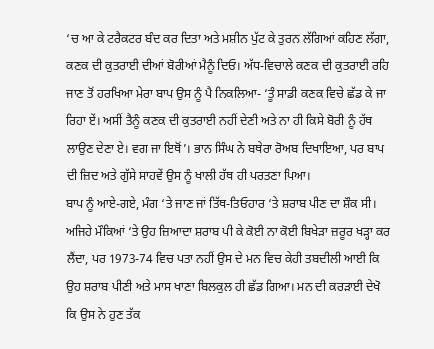‘ਚ ਆ ਕੇ ਟਰੈਕਟਰ ਬੰਦ ਕਰ ਦਿਤਾ ਅਤੇ ਮਸ਼ੀਨ ਪੁੱਟ ਕੇ ਤੁਰਨ ਲੱਗਿਆਂ ਕਹਿਣ ਲੱਗਾ, ਕਣਕ ਦੀ ਕੁਤਰਾਈ ਦੀਆਂ ਬੋਰੀਆਂ ਮੈਨੂੰ ਦਿਓ। ਅੱਧ-ਵਿਚਾਲੇ ਕਣਕ ਦੀ ਕੁਤਰਾਈ ਰਹਿ ਜਾਣ ਤੋਂ ਹਰਖਿਆ ਮੇਰਾ ਬਾਪ ਉਸ ਨੂੰ ਪੈ ਨਿਕਲਿਆ- ‘ਤੂੰ ਸਾਡੀ ਕਣਕ ਵਿਚੇ ਛੱਡ ਕੇ ਜਾ ਰਿਹਾ ਏਂ। ਅਸੀਂ ਤੈਨੂੰ ਕਣਕ ਦੀ ਕੁਤਰਾਈ ਨਹੀਂ ਦੇਣੀ ਅਤੇ ਨਾ ਹੀ ਕਿਸੇ ਬੋਰੀ ਨੂੰ ਹੱਥ ਲਾਉਣ ਦੇਣਾ ਏ। ਵਗ ਜਾ ਇਥੋਂ’। ਭਾਨ ਸਿੰਘ ਨੇ ਬਥੇਰਾ ਰੋਅਬ ਦਿਖਾਇਆ, ਪਰ ਬਾਪ ਦੀ ਜ਼ਿਦ ਅਤੇ ਗੁੱਸੇ ਸਾਹਵੇਂ ਉਸ ਨੂੰ ਖਾਲੀ ਹੱਥ ਹੀ ਪਰਤਣਾ ਪਿਆ।
ਬਾਪ ਨੂੰ ਆਏ-ਗਏ, ਮੰਗ ‘ਤੇ ਜਾਣ ਜਾਂ ਤਿੱਥ-ਤਿਓਹਾਰ ‘ਤੇ ਸ਼ਰਾਬ ਪੀਣ ਦਾ ਸ਼ੌਕ ਸੀ। ਅਜਿਹੇ ਮੌਕਿਆਂ ‘ਤੇ ਉਹ ਜ਼ਿਆਦਾ ਸ਼ਰਾਬ ਪੀ ਕੇ ਕੋਈ ਨਾ ਕੋਈ ਬਿਖੇੜਾ ਜ਼ਰੂਰ ਖੜ੍ਹਾ ਕਰ ਲੈਂਦਾ, ਪਰ 1973-74 ਵਿਚ ਪਤਾ ਨਹੀਂ ਉਸ ਦੇ ਮਨ ਵਿਚ ਕੇਹੀ ਤਬਦੀਲੀ ਆਈ ਕਿ ਉਹ ਸ਼ਰਾਬ ਪੀਣੀ ਅਤੇ ਮਾਸ ਖਾਣਾ ਬਿਲਕੁਲ ਹੀ ਛੱਡ ਗਿਆ। ਮਨ ਦੀ ਕਰੜਾਈ ਦੇਖੋ ਕਿ ਉਸ ਨੇ ਹੁਣ ਤੱਕ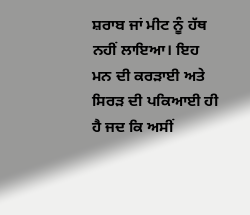ਸ਼ਰਾਬ ਜਾਂ ਮੀਟ ਨੂੰ ਹੱਥ ਨਹੀਂ ਲਾਇਆ। ਇਹ ਮਨ ਦੀ ਕਰੜਾਈ ਅਤੇ ਸਿਰੜ ਦੀ ਪਕਿਆਈ ਹੀ ਹੈ ਜਦ ਕਿ ਅਸੀਂ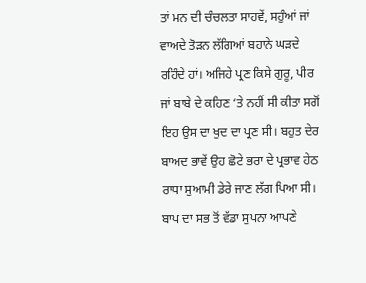ਤਾਂ ਮਨ ਦੀ ਚੰਚਲਤਾ ਸਾਹਵੇਂ, ਸਹੁੰਆਂ ਜਾਂ ਵਾਅਦੇ ਤੋੜਨ ਲੱਗਿਆਂ ਬਹਾਨੇ ਘੜਦੇ ਰਹਿੰਦੇ ਹਾਂ। ਅਜਿਹੇ ਪ੍ਰਣ ਕਿਸੇ ਗੁਰੂ, ਪੀਰ ਜਾਂ ਬਾਬੇ ਦੇ ਕਹਿਣ ‘ਤੇ ਨਹੀਂ ਸੀ ਕੀਤਾ ਸਗੋਂ ਇਹ ਉਸ ਦਾ ਖੁਦ ਦਾ ਪ੍ਰਣ ਸੀ। ਬਹੁਤ ਦੇਰ ਬਾਅਦ ਭਾਵੇਂ ਉਹ ਛੋਟੇ ਭਰਾ ਦੇ ਪ੍ਰਭਾਵ ਹੇਠ ਰਾਧਾ ਸੁਆਮੀ ਡੇਰੇ ਜਾਣ ਲੱਗ ਪਿਆ ਸੀ।
ਬਾਪ ਦਾ ਸਭ ਤੋਂ ਵੱਡਾ ਸੁਪਨਾ ਆਪਣੇ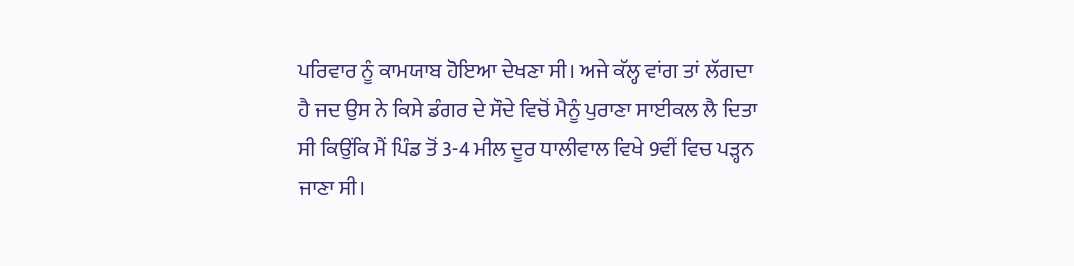ਪਰਿਵਾਰ ਨੂੰ ਕਾਮਯਾਬ ਹੋਇਆ ਦੇਖਣਾ ਸੀ। ਅਜੇ ਕੱਲ੍ਹ ਵਾਂਗ ਤਾਂ ਲੱਗਦਾ ਹੈ ਜਦ ਉਸ ਨੇ ਕਿਸੇ ਡੰਗਰ ਦੇ ਸੌਦੇ ਵਿਚੋਂ ਮੈਨੂੰ ਪੁਰਾਣਾ ਸਾਈਕਲ ਲੈ ਦਿਤਾ ਸੀ ਕਿਉਂਕਿ ਮੈਂ ਪਿੰਡ ਤੋਂ 3-4 ਮੀਲ ਦੂਰ ਧਾਲੀਵਾਲ ਵਿਖੇ 9ਵੀਂ ਵਿਚ ਪੜ੍ਹਨ ਜਾਣਾ ਸੀ।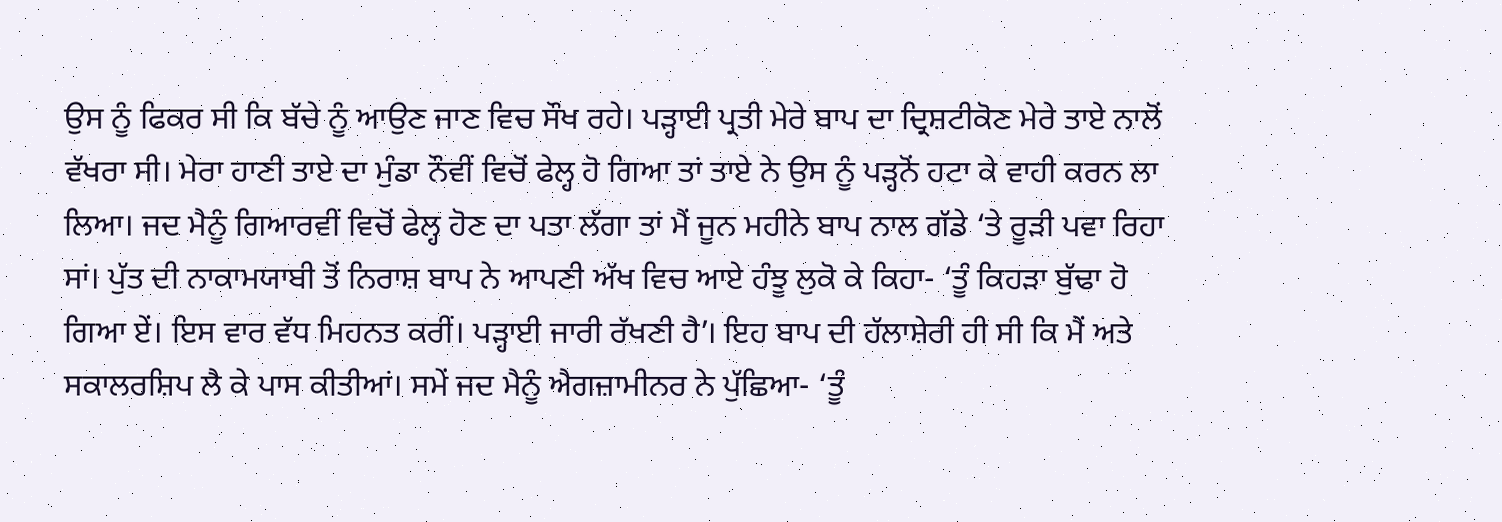ਉਸ ਨੂੰ ਫਿਕਰ ਸੀ ਕਿ ਬੱਚੇ ਨੂੰ ਆਉਣ ਜਾਣ ਵਿਚ ਸੌਖ ਰਹੇ। ਪੜ੍ਹਾਈ ਪ੍ਰਤੀ ਮੇਰੇ ਬਾਪ ਦਾ ਦ੍ਰਿਸ਼ਟੀਕੋਣ ਮੇਰੇ ਤਾਏ ਨਾਲੋਂ ਵੱਖਰਾ ਸੀ। ਮੇਰਾ ਹਾਣੀ ਤਾਏ ਦਾ ਮੁੰਡਾ ਨੌਵੀਂ ਵਿਚੋਂ ਫੇਲ੍ਹ ਹੋ ਗਿਆ ਤਾਂ ਤਾਏ ਨੇ ਉਸ ਨੂੰ ਪੜ੍ਹਨੋਂ ਹਟਾ ਕੇ ਵਾਹੀ ਕਰਨ ਲਾ ਲਿਆ। ਜਦ ਮੈਨੂੰ ਗਿਆਰਵੀਂ ਵਿਚੋਂ ਫੇਲ੍ਹ ਹੋਣ ਦਾ ਪਤਾ ਲੱਗਾ ਤਾਂ ਮੈਂ ਜੂਨ ਮਹੀਨੇ ਬਾਪ ਨਾਲ ਗੱਡੇ ‘ਤੇ ਰੂੜੀ ਪਵਾ ਰਿਹਾ ਸਾਂ। ਪੁੱਤ ਦੀ ਨਾਕਾਮਯਾਬੀ ਤੋਂ ਨਿਰਾਸ਼ ਬਾਪ ਨੇ ਆਪਣੀ ਅੱਖ ਵਿਚ ਆਏ ਹੰਝੂ ਲੁਕੋ ਕੇ ਕਿਹਾ- ‘ਤੂੰ ਕਿਹੜਾ ਬੁੱਢਾ ਹੋ ਗਿਆ ਏਂ। ਇਸ ਵਾਰ ਵੱਧ ਮਿਹਨਤ ਕਰੀਂ। ਪੜ੍ਹਾਈ ਜਾਰੀ ਰੱਖਣੀ ਹੈ’। ਇਹ ਬਾਪ ਦੀ ਹੱਲਾਸ਼ੇਰੀ ਹੀ ਸੀ ਕਿ ਮੈਂ ਅਤੇ ਸਕਾਲਰਸ਼ਿਪ ਲੈ ਕੇ ਪਾਸ ਕੀਤੀਆਂ। ਸਮੇਂ ਜਦ ਮੈਨੂੰ ਐਗਜ਼ਾਮੀਨਰ ਨੇ ਪੁੱਛਿਆ- ‘ਤੂੰ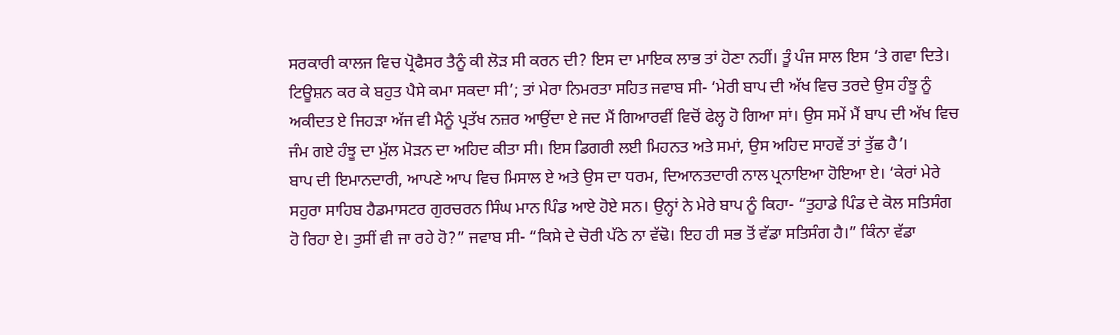ਸਰਕਾਰੀ ਕਾਲਜ ਵਿਚ ਪ੍ਰੋਫੈਸਰ ਤੈਨੂੰ ਕੀ ਲੋੜ ਸੀ ਕਰਨ ਦੀ? ਇਸ ਦਾ ਮਾਇਕ ਲਾਭ ਤਾਂ ਹੋਣਾ ਨਹੀਂ। ਤੂੰ ਪੰਜ ਸਾਲ ਇਸ ‘ਤੇ ਗਵਾ ਦਿਤੇ। ਟਿਊਸ਼ਨ ਕਰ ਕੇ ਬਹੁਤ ਪੈਸੇ ਕਮਾ ਸਕਦਾ ਸੀ’; ਤਾਂ ਮੇਰਾ ਨਿਮਰਤਾ ਸਹਿਤ ਜਵਾਬ ਸੀ- ‘ਮੇਰੀ ਬਾਪ ਦੀ ਅੱਖ ਵਿਚ ਤਰਦੇ ਉਸ ਹੰਝੂ ਨੂੰ ਅਕੀਦਤ ਏ ਜਿਹੜਾ ਅੱਜ ਵੀ ਮੈਨੂੰ ਪ੍ਰਤੱਖ ਨਜ਼ਰ ਆਉਂਦਾ ਏ ਜਦ ਮੈਂ ਗਿਆਰਵੀਂ ਵਿਚੋਂ ਫੇਲ੍ਹ ਹੋ ਗਿਆ ਸਾਂ। ਉਸ ਸਮੇਂ ਮੈਂ ਬਾਪ ਦੀ ਅੱਖ ਵਿਚ ਜੰਮ ਗਏ ਹੰਝੂ ਦਾ ਮੁੱਲ ਮੋੜਨ ਦਾ ਅਹਿਦ ਕੀਤਾ ਸੀ। ਇਸ ਡਿਗਰੀ ਲਈ ਮਿਹਨਤ ਅਤੇ ਸਮਾਂ, ਉਸ ਅਹਿਦ ਸਾਹਵੇਂ ਤਾਂ ਤੁੱਛ ਹੈ’।
ਬਾਪ ਦੀ ਇਮਾਨਦਾਰੀ, ਆਪਣੇ ਆਪ ਵਿਚ ਮਿਸਾਲ ਏ ਅਤੇ ਉਸ ਦਾ ਧਰਮ, ਦਿਆਨਤਦਾਰੀ ਨਾਲ ਪ੍ਰਨਾਇਆ ਹੋਇਆ ਏ। ‘ਕੇਰਾਂ ਮੇਰੇ ਸਹੁਰਾ ਸਾਹਿਬ ਹੈਡਮਾਸਟਰ ਗੁਰਚਰਨ ਸਿੰਘ ਮਾਨ ਪਿੰਡ ਆਏ ਹੋਏ ਸਨ। ਉਨ੍ਹਾਂ ਨੇ ਮੇਰੇ ਬਾਪ ਨੂੰ ਕਿਹਾ- “ਤੁਹਾਡੇ ਪਿੰਡ ਦੇ ਕੋਲ ਸਤਿਸੰਗ ਹੋ ਰਿਹਾ ਏ। ਤੁਸੀਂ ਵੀ ਜਾ ਰਹੇ ਹੋ?” ਜਵਾਬ ਸੀ- “ਕਿਸੇ ਦੇ ਚੋਰੀ ਪੱਠੇ ਨਾ ਵੱਢੋ। ਇਹ ਹੀ ਸਭ ਤੋਂ ਵੱਡਾ ਸਤਿਸੰਗ ਹੈ।” ਕਿੰਨਾ ਵੱਡਾ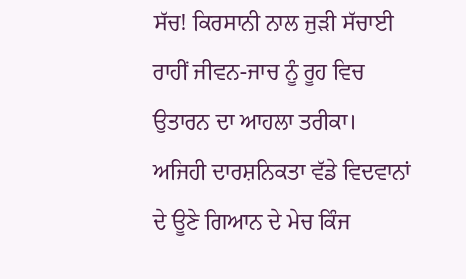ਸੱਚ! ਕਿਰਸਾਨੀ ਨਾਲ ਜੁੜੀ ਸੱਚਾਈ ਰਾਹੀਂ ਜੀਵਨ-ਜਾਚ ਨੂੰ ਰੂਹ ਵਿਚ ਉਤਾਰਨ ਦਾ ਆਹਲਾ ਤਰੀਕਾ। ਅਜਿਹੀ ਦਾਰਸ਼ਨਿਕਤਾ ਵੱਡੇ ਵਿਦਵਾਨਾਂ ਦੇ ਊਣੇ ਗਿਆਨ ਦੇ ਮੇਚ ਕਿੰਜ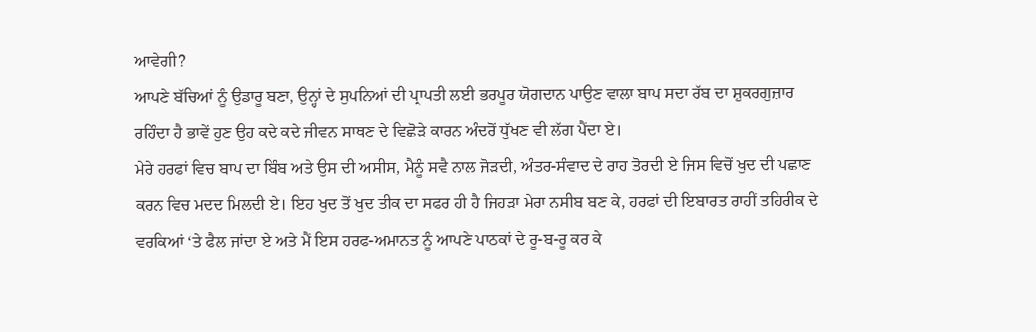ਆਵੇਗੀ?
ਆਪਣੇ ਬੱਚਿਆਂ ਨੂੰ ਉਡਾਰੂ ਬਣਾ, ਉਨ੍ਹਾਂ ਦੇ ਸੁਪਨਿਆਂ ਦੀ ਪ੍ਰਾਪਤੀ ਲਈ ਭਰਪੂਰ ਯੋਗਦਾਨ ਪਾਉਣ ਵਾਲਾ ਬਾਪ ਸਦਾ ਰੱਬ ਦਾ ਸ਼ੁਕਰਗੁਜ਼ਾਰ ਰਹਿੰਦਾ ਹੈ ਭਾਵੇਂ ਹੁਣ ਉਹ ਕਦੇ ਕਦੇ ਜੀਵਨ ਸਾਥਣ ਦੇ ਵਿਛੋੜੇ ਕਾਰਨ ਅੰਦਰੋਂ ਧੁੱਖਣ ਵੀ ਲੱਗ ਪੈਂਦਾ ਏ।
ਮੇਰੇ ਹਰਫਾਂ ਵਿਚ ਬਾਪ ਦਾ ਬਿੰਬ ਅਤੇ ਉਸ ਦੀ ਅਸੀਸ, ਮੈਨੂੰ ਸਵੈ ਨਾਲ ਜੋੜਦੀ, ਅੰਤਰ-ਸੰਵਾਦ ਦੇ ਰਾਹ ਤੋਰਦੀ ਏ ਜਿਸ ਵਿਚੋਂ ਖੁਦ ਦੀ ਪਛਾਣ ਕਰਨ ਵਿਚ ਮਦਦ ਮਿਲਦੀ ਏ। ਇਹ ਖੁਦ ਤੋਂ ਖੁਦ ਤੀਕ ਦਾ ਸਫਰ ਹੀ ਹੈ ਜਿਹੜਾ ਮੇਰਾ ਨਸੀਬ ਬਣ ਕੇ, ਹਰਫਾਂ ਦੀ ਇਬਾਰਤ ਰਾਹੀਂ ਤਹਿਰੀਕ ਦੇ ਵਰਕਿਆਂ ‘ਤੇ ਫੈਲ ਜਾਂਦਾ ਏ ਅਤੇ ਮੈਂ ਇਸ ਹਰਫ-ਅਮਾਨਤ ਨੂੰ ਆਪਣੇ ਪਾਠਕਾਂ ਦੇ ਰੂ-ਬ-ਰੂ ਕਰ ਕੇ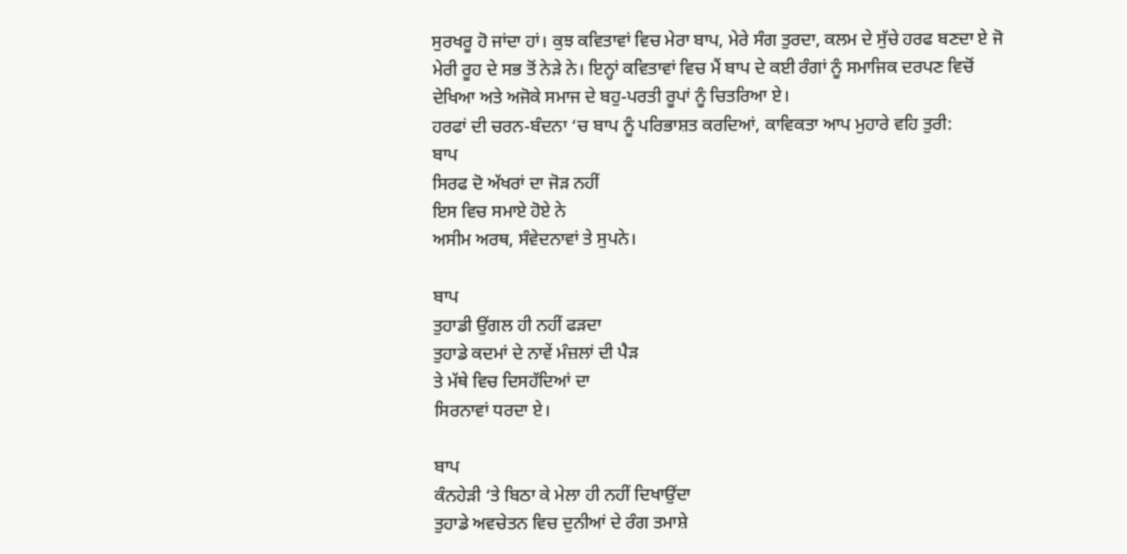ਸੁਰਖਰੂ ਹੋ ਜਾਂਦਾ ਹਾਂ। ਕੁਝ ਕਵਿਤਾਵਾਂ ਵਿਚ ਮੇਰਾ ਬਾਪ, ਮੇਰੇ ਸੰਗ ਤੁਰਦਾ, ਕਲਮ ਦੇ ਸੁੱਚੇ ਹਰਫ ਬਣਦਾ ਏ ਜੋ ਮੇਰੀ ਰੂਹ ਦੇ ਸਭ ਤੋਂ ਨੇੜੇ ਨੇ। ਇਨ੍ਹਾਂ ਕਵਿਤਾਵਾਂ ਵਿਚ ਮੈਂ ਬਾਪ ਦੇ ਕਈ ਰੰਗਾਂ ਨੂੰ ਸਮਾਜਿਕ ਦਰਪਣ ਵਿਚੋਂ ਦੇਖਿਆ ਅਤੇ ਅਜੋਕੇ ਸਮਾਜ ਦੇ ਬਹੁ-ਪਰਤੀ ਰੂਪਾਂ ਨੂੰ ਚਿਤਰਿਆ ਏ।
ਹਰਫਾਂ ਦੀ ਚਰਨ-ਬੰਦਨਾ ‘ਚ ਬਾਪ ਨੂੰ ਪਰਿਭਾਸ਼ਤ ਕਰਦਿਆਂ, ਕਾਵਿਕਤਾ ਆਪ ਮੁਹਾਰੇ ਵਹਿ ਤੁਰੀ:
ਬਾਪ
ਸਿਰਫ ਦੋ ਅੱਖਰਾਂ ਦਾ ਜੋੜ ਨਹੀਂ
ਇਸ ਵਿਚ ਸਮਾਏ ਹੋਏ ਨੇ
ਅਸੀਮ ਅਰਥ, ਸੰਵੇਦਨਾਵਾਂ ਤੇ ਸੁਪਨੇ।

ਬਾਪ
ਤੁਹਾਡੀ ਉਂਗਲ ਹੀ ਨਹੀਂ ਫੜਦਾ
ਤੁਹਾਡੇ ਕਦਮਾਂ ਦੇ ਨਾਵੇਂ ਮੰਜ਼ਲਾਂ ਦੀ ਪੈੜ
ਤੇ ਮੱਥੇ ਵਿਚ ਦਿਸਹੱਦਿਆਂ ਦਾ
ਸਿਰਨਾਵਾਂ ਧਰਦਾ ਏ।

ਬਾਪ
ਕੰਨਹੇੜੀ ‘ਤੇ ਬਿਠਾ ਕੇ ਮੇਲਾ ਹੀ ਨਹੀਂ ਦਿਖਾਉਂਦਾ
ਤੁਹਾਡੇ ਅਵਚੇਤਨ ਵਿਚ ਦੁਨੀਆਂ ਦੇ ਰੰਗ ਤਮਾਸ਼ੇ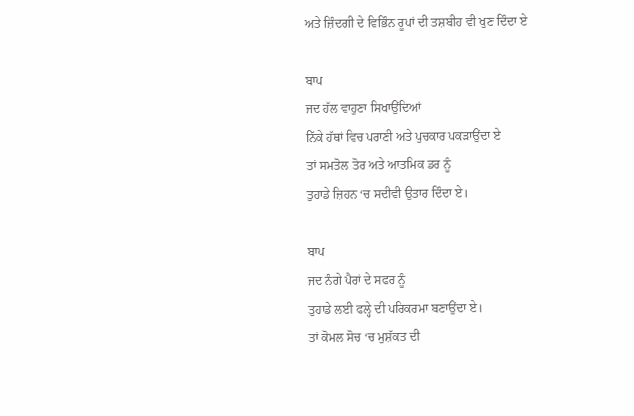ਅਤੇ ਜ਼ਿੰਦਗੀ ਦੇ ਵਿਭਿੰਨ ਰੂਪਾਂ ਦੀ ਤਸ਼ਬੀਹ ਵੀ ਖੁਣ ਦਿੰਦਾ ਏ

ਬਾਪ
ਜਦ ਹੱਲ ਵਾਹੁਣਾ ਸਿਖਾਉਂਦਿਆਂ
ਨਿੱਕੇ ਹੱਥਾਂ ਵਿਚ ਪਰਾਣੀ ਅਤੇ ਪੁਚਕਾਰ ਪਕੜਾਉਂਦਾ ਏ
ਤਾਂ ਸਮਤੋਲ ਤੋਰ ਅਤੇ ਆਤਮਿਕ ਡਰ ਨੂੰ
ਤੁਹਾਡੇ ਜ਼ਿਹਨ ‘ਚ ਸਦੀਵੀ ਉਤਾਰ ਦਿੰਦਾ ਏ।

ਬਾਪ
ਜਦ ਨੰਗੇ ਪੈਰਾਂ ਦੇ ਸਫਰ ਨੂੰ
ਤੁਹਾਡੇ ਲਈ ਫਲ੍ਹੇ ਦੀ ਪਰਿਕਰਮਾ ਬਣਾਉਂਦਾ ਏ।
ਤਾਂ ਕੋਮਲ ਸੋਚ ‘ਚ ਮੁਸ਼ੱਕਤ ਦੀ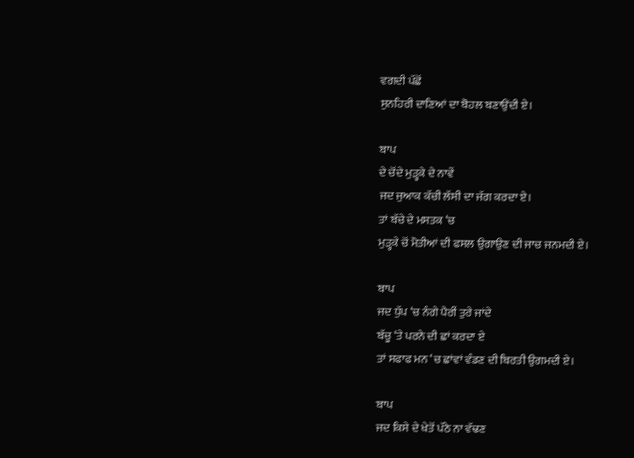ਵਗਦੀ ਪੱਛੋਂ
ਸੁਨਹਿਰੀ ਦਾਣਿਆਂ ਦਾ ਬੋਹਲ ਬਣਾਉਂਦੀ ਏ।

ਬਾਪ
ਦੇ ਚੋਂਦੇ ਮੁੜ੍ਹਕੇ ਦੇ ਨਾਵੇਂ
ਜਦ ਜੁਆਕ ਕੱਚੀ ਲੱਸੀ ਦਾ ਜੱਗ ਕਰਦਾ ਏ।
ਤਾਂ ਬੱਚੇ ਦੇ ਮਸਤਕ ‘ਚ
ਮੁੜ੍ਹਕੇ ਚੋਂ ਮੋਤੀਆਂ ਦੀ ਫਸਲ ਉਗਾਉਣ ਦੀ ਜਾਚ ਜਨਮਦੀ ਏ।

ਬਾਪ
ਜਦ ਧੁੱਪ ‘ਚ ਨੰਗੇ ਪੈਰੀਂ ਤੁਰੇ ਜਾਂਦੇ
ਬੱਚੂ ‘ਤੇ ਪਰਨੇ ਦੀ ਛਾਂ ਕਰਦਾ ਏ
ਤਾਂ ਸਫਾਫ ਮਨ ‘ਚ ਛਾਂਵਾਂ ਵੰਡਣ ਦੀ ਬਿਰਤੀ ਉਗਮਦੀ ਏ।

ਬਾਪ
ਜਦ ਕਿਸੇ ਦੇ ਖੇਤੋਂ ਪੱਠੇ ਨਾ ਵੱਢਣ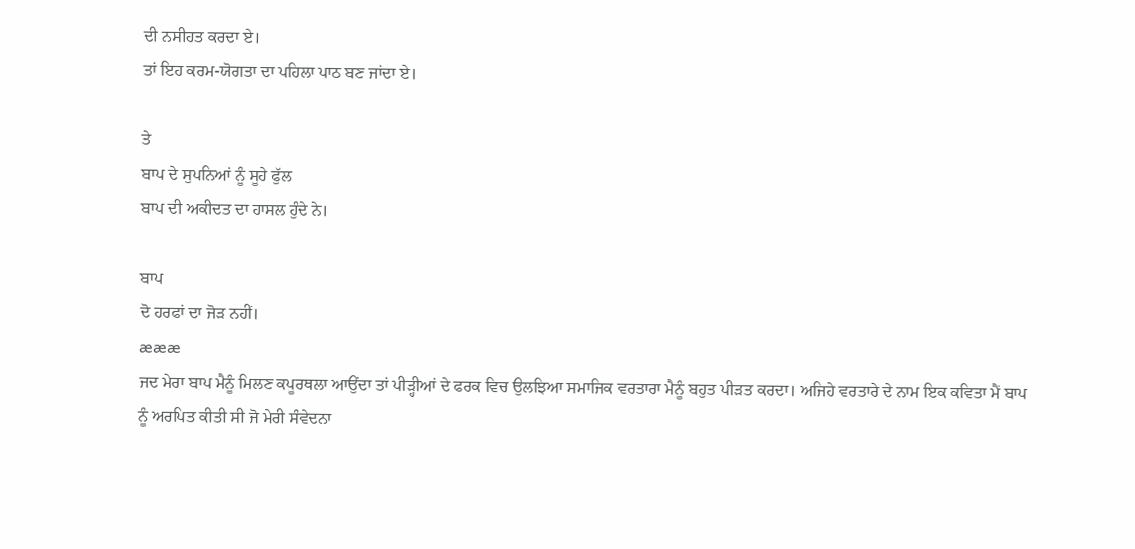ਦੀ ਨਸੀਹਤ ਕਰਦਾ ਏ।
ਤਾਂ ਇਹ ਕਰਮ-ਯੋਗਤਾ ਦਾ ਪਹਿਲਾ ਪਾਠ ਬਣ ਜਾਂਦਾ ਏ।

ਤੇ
ਬਾਪ ਦੇ ਸੁਪਨਿਆਂ ਨੂੰ ਸੂਹੇ ਫੁੱਲ
ਬਾਪ ਦੀ ਅਕੀਦਤ ਦਾ ਹਾਸਲ ਹੁੰਦੇ ਨੇ।

ਬਾਪ
ਦੋ ਹਰਫਾਂ ਦਾ ਜੋੜ ਨਹੀਂ।
æææ
ਜਦ ਮੇਰਾ ਬਾਪ ਮੈਨੂੰ ਮਿਲਣ ਕਪੂਰਥਲਾ ਆਉਂਦਾ ਤਾਂ ਪੀੜ੍ਹੀਆਂ ਦੇ ਫਰਕ ਵਿਚ ਉਲਝਿਆ ਸਮਾਜਿਕ ਵਰਤਾਰਾ ਮੈਨੂੰ ਬਹੁਤ ਪੀੜਤ ਕਰਦਾ। ਅਜਿਹੇ ਵਰਤਾਰੇ ਦੇ ਨਾਮ ਇਕ ਕਵਿਤਾ ਮੈਂ ਬਾਪ ਨੂੰ ਅਰਪਿਤ ਕੀਤੀ ਸੀ ਜੋ ਮੇਰੀ ਸੰਵੇਦਨਾ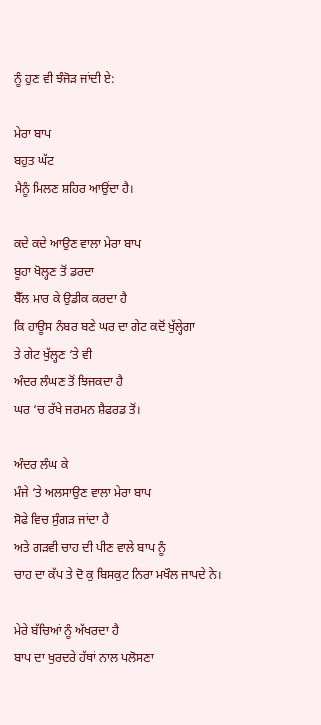ਨੂੰ ਹੁਣ ਵੀ ਝੰਜੋੜ ਜਾਂਦੀ ਏ:

ਮੇਰਾ ਬਾਪ
ਬਹੁਤ ਘੱਟ
ਮੈਨੂੰ ਮਿਲਣ ਸ਼ਹਿਰ ਆਉਂਦਾ ਹੈ।

ਕਦੇ ਕਦੇ ਆਉਣ ਵਾਲਾ ਮੇਰਾ ਬਾਪ
ਬੂਹਾ ਖੋਲ੍ਹਣ ਤੋਂ ਡਰਦਾ
ਬੈੱਲ ਮਾਰ ਕੇ ਉਡੀਕ ਕਰਦਾ ਹੈ
ਕਿ ਹਾਊਸ ਨੰਬਰ ਬਣੇ ਘਰ ਦਾ ਗੇਟ ਕਦੋਂ ਖੁੱਲ੍ਹੇਗਾ
ਤੇ ਗੇਟ ਖੁੱਲ੍ਹਣ ‘ਤੇ ਵੀ
ਅੰਦਰ ਲੰਘਣ ਤੋਂ ਝਿਜਕਦਾ ਹੈ
ਘਰ ‘ਚ ਰੱਖੇ ਜਰਮਨ ਸ਼ੈਫਰਡ ਤੋਂ।

ਅੰਦਰ ਲੰਘ ਕੇ
ਮੰਜੇ ‘ਤੇ ਅਲਸਾਉਣ ਵਾਲਾ ਮੇਰਾ ਬਾਪ
ਸੋਫੇ ਵਿਚ ਸੁੰਗੜ ਜਾਂਦਾ ਹੈ
ਅਤੇ ਗੜਵੀ ਚਾਹ ਦੀ ਪੀਣ ਵਾਲੇ ਬਾਪ ਨੂੰ
ਚਾਹ ਦਾ ਕੱਪ ਤੇ ਦੋ ਕੁ ਬਿਸਕੁਟ ਨਿਰਾ ਮਖੌਲ ਜਾਪਦੇ ਨੇ।

ਮੇਰੇ ਬੱਚਿਆਂ ਨੂੰ ਅੱਖਰਦਾ ਹੈ
ਬਾਪ ਦਾ ਖੁਰਦਰੇ ਹੱਥਾਂ ਨਾਲ ਪਲੋਸਣਾ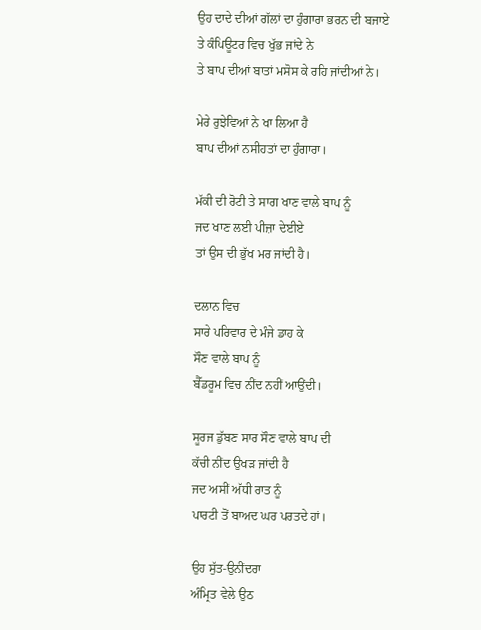ਉਹ ਦਾਦੇ ਦੀਆਂ ਗੱਲਾਂ ਦਾ ਹੁੰਗਾਰਾ ਭਰਨ ਦੀ ਬਜਾਏ
ਤੇ ਕੰਪਿਊਟਰ ਵਿਚ ਖੁੱਭ ਜਾਂਦੇ ਨੇ
ਤੇ ਬਾਪ ਦੀਆਂ ਬਾਤਾਂ ਮਸੋਸ ਕੇ ਰਹਿ ਜਾਂਦੀਆਂ ਨੇ।

ਮੇਰੇ ਰੁਝੇਵਿਆਂ ਨੇ ਖਾ ਲਿਆ ਹੈ
ਬਾਪ ਦੀਆਂ ਨਸੀਹਤਾਂ ਦਾ ਹੁੰਗਾਰਾ।

ਮੱਕੀ ਦੀ ਰੋਟੀ ਤੇ ਸਾਗ ਖਾਣ ਵਾਲੇ ਬਾਪ ਨੂੰ
ਜਦ ਖਾਣ ਲਈ ਪੀਜ਼ਾ ਦੇਈਏ
ਤਾਂ ਉਸ ਦੀ ਭੁੱਖ ਮਰ ਜਾਂਦੀ ਹੈ।

ਦਲਾਨ ਵਿਚ
ਸਾਰੇ ਪਰਿਵਾਰ ਦੇ ਮੰਜੇ ਡਾਹ ਕੇ
ਸੌਣ ਵਾਲੇ ਬਾਪ ਨੂੰ
ਬੈੱਡਰੂਮ ਵਿਚ ਨੀਂਦ ਨਹੀਂ ਆਉਂਦੀ।

ਸੂਰਜ ਡੁੱਬਣ ਸਾਰ ਸੌਣ ਵਾਲੇ ਬਾਪ ਦੀ
ਕੱਚੀ ਨੀਂਦ ਉਖੜ ਜਾਂਦੀ ਹੈ
ਜਦ ਅਸੀਂ ਅੱਧੀ ਰਾਤ ਨੂੰ
ਪਾਰਟੀ ਤੋਂ ਬਾਅਦ ਘਰ ਪਰਤਦੇ ਹਾਂ।

ਉਹ ਸੁੱਤ-ਉਨੀਂਦਰਾ
ਅੰਮ੍ਰਿਤ ਵੇਲੇ ਉਠ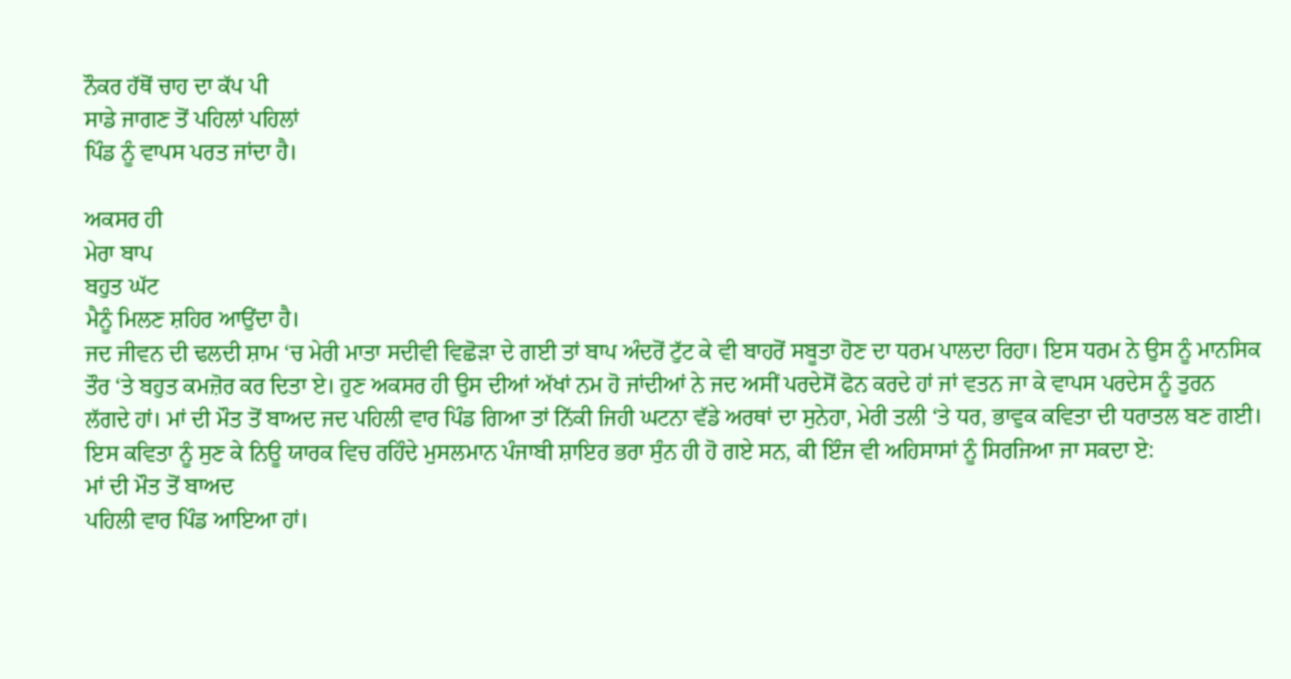ਨੌਕਰ ਹੱਥੋਂ ਚਾਹ ਦਾ ਕੱਪ ਪੀ
ਸਾਡੇ ਜਾਗਣ ਤੋਂ ਪਹਿਲਾਂ ਪਹਿਲਾਂ
ਪਿੰਡ ਨੂੰ ਵਾਪਸ ਪਰਤ ਜਾਂਦਾ ਹੈ।

ਅਕਸਰ ਹੀ
ਮੇਰਾ ਬਾਪ
ਬਹੁਤ ਘੱਟ
ਮੈਨੂੰ ਮਿਲਣ ਸ਼ਹਿਰ ਆਉਂਦਾ ਹੈ।
ਜਦ ਜੀਵਨ ਦੀ ਢਲਦੀ ਸ਼ਾਮ ‘ਚ ਮੇਰੀ ਮਾਤਾ ਸਦੀਵੀ ਵਿਛੋੜਾ ਦੇ ਗਈ ਤਾਂ ਬਾਪ ਅੰਦਰੋਂ ਟੁੱਟ ਕੇ ਵੀ ਬਾਹਰੋਂ ਸਬੂਤਾ ਹੋਣ ਦਾ ਧਰਮ ਪਾਲਦਾ ਰਿਹਾ। ਇਸ ਧਰਮ ਨੇ ਉਸ ਨੂੰ ਮਾਨਸਿਕ ਤੌਰ ‘ਤੇ ਬਹੁਤ ਕਮਜ਼ੋਰ ਕਰ ਦਿਤਾ ਏ। ਹੁਣ ਅਕਸਰ ਹੀ ਉਸ ਦੀਆਂ ਅੱਖਾਂ ਨਮ ਹੋ ਜਾਂਦੀਆਂ ਨੇ ਜਦ ਅਸੀਂ ਪਰਦੇਸੋਂ ਫੋਨ ਕਰਦੇ ਹਾਂ ਜਾਂ ਵਤਨ ਜਾ ਕੇ ਵਾਪਸ ਪਰਦੇਸ ਨੂੰ ਤੁਰਨ ਲੱਗਦੇ ਹਾਂ। ਮਾਂ ਦੀ ਮੌਤ ਤੋਂ ਬਾਅਦ ਜਦ ਪਹਿਲੀ ਵਾਰ ਪਿੰਡ ਗਿਆ ਤਾਂ ਨਿੱਕੀ ਜਿਹੀ ਘਟਨਾ ਵੱਡੇ ਅਰਥਾਂ ਦਾ ਸੁਨੇਹਾ, ਮੇਰੀ ਤਲੀ ‘ਤੇ ਧਰ, ਭਾਵੁਕ ਕਵਿਤਾ ਦੀ ਧਰਾਤਲ ਬਣ ਗਈ। ਇਸ ਕਵਿਤਾ ਨੂੰ ਸੁਣ ਕੇ ਨਿਊ ਯਾਰਕ ਵਿਚ ਰਹਿੰਦੇ ਮੁਸਲਮਾਨ ਪੰਜਾਬੀ ਸ਼ਾਇਰ ਭਰਾ ਸੁੰਨ ਹੀ ਹੋ ਗਏ ਸਨ, ਕੀ ਇੰਜ ਵੀ ਅਹਿਸਾਸਾਂ ਨੂੰ ਸਿਰਜਿਆ ਜਾ ਸਕਦਾ ਏ:
ਮਾਂ ਦੀ ਮੌਤ ਤੋਂ ਬਾਅਦ
ਪਹਿਲੀ ਵਾਰ ਪਿੰਡ ਆਇਆ ਹਾਂ।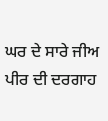ਘਰ ਦੇ ਸਾਰੇ ਜੀਅ
ਪੀਰ ਦੀ ਦਰਗਾਹ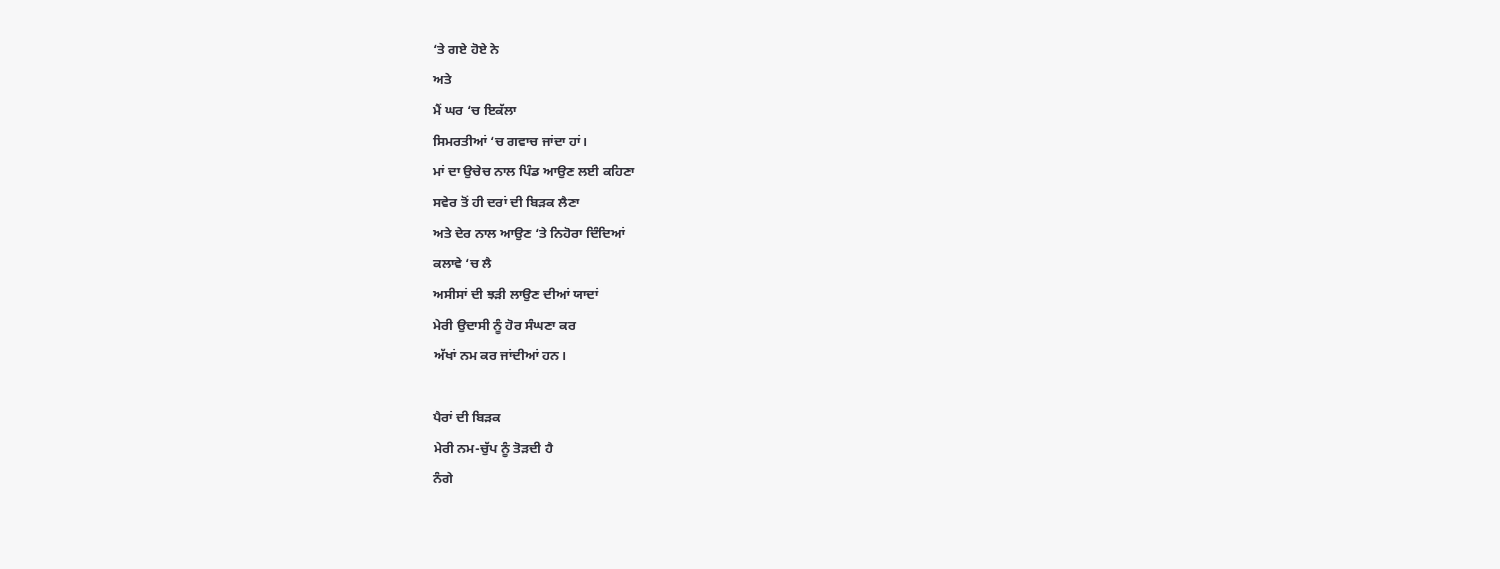‘ਤੇ ਗਏ ਹੋਏ ਨੇ
ਅਤੇ
ਮੈਂ ਘਰ ‘ਚ ਇਕੱਲਾ
ਸਿਮਰਤੀਆਂ ‘ਚ ਗਵਾਚ ਜਾਂਦਾ ਹਾਂ।
ਮਾਂ ਦਾ ਉਚੇਚ ਨਾਲ ਪਿੰਡ ਆਉਣ ਲਈ ਕਹਿਣਾ
ਸਵੇਰ ਤੋਂ ਹੀ ਦਰਾਂ ਦੀ ਬਿੜਕ ਲੈਣਾ
ਅਤੇ ਦੇਰ ਨਾਲ ਆਉਣ ‘ਤੇ ਨਿਹੋਰਾ ਦਿੰਦਿਆਂ
ਕਲਾਵੇ ‘ਚ ਲੈ
ਅਸੀਸਾਂ ਦੀ ਝੜੀ ਲਾਉਣ ਦੀਆਂ ਯਾਦਾਂ
ਮੇਰੀ ਉਦਾਸੀ ਨੂੰ ਹੋਰ ਸੰਘਣਾ ਕਰ
ਅੱਖਾਂ ਨਮ ਕਰ ਜਾਂਦੀਆਂ ਹਨ।

ਪੈਰਾਂ ਦੀ ਬਿੜਕ
ਮੇਰੀ ਨਮ-ਚੁੱਪ ਨੂੰ ਤੋੜਦੀ ਹੈ
ਨੰਗੇ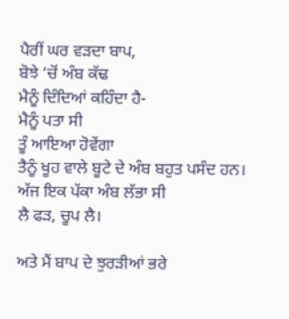ਪੈਰੀਂ ਘਰ ਵੜਦਾ ਬਾਪ,
ਬੋਝੇ ‘ਚੋਂ ਅੰਬ ਕੱਢ
ਮੈਨੂੰ ਦਿੰਦਿਆਂ ਕਹਿੰਦਾ ਹੈ-
ਮੈਨੂੰ ਪਤਾ ਸੀ
ਤੂੰ ਆਇਆ ਹੋਵੇਂਗਾ
ਤੈਨੂੰ ਖੂਹ ਵਾਲੇ ਬੂਟੇ ਦੇ ਅੰਬ ਬਹੁਤ ਪਸੰਦ ਹਨ।
ਅੱਜ ਇਕ ਪੱਕਾ ਅੰਬ ਲੱਭਾ ਸੀ
ਲੈ ਫੜ, ਚੂਪ ਲੈ।

ਅਤੇ ਮੈਂ ਬਾਪ ਦੇ ਝੁਰੜੀਆਂ ਭਰੇ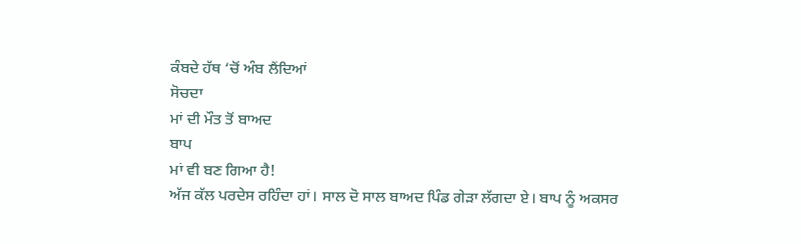ਕੰਬਦੇ ਹੱਥ ‘ਚੋਂ ਅੰਬ ਲੈਂਦਿਆਂ
ਸੋਚਦਾ
ਮਾਂ ਦੀ ਮੌਤ ਤੋਂ ਬਾਅਦ
ਬਾਪ
ਮਾਂ ਵੀ ਬਣ ਗਿਆ ਹੈ!
ਅੱਜ ਕੱਲ ਪਰਦੇਸ ਰਹਿੰਦਾ ਹਾਂ। ਸਾਲ ਦੋ ਸਾਲ ਬਾਅਦ ਪਿੰਡ ਗੇੜਾ ਲੱਗਦਾ ਏ। ਬਾਪ ਨੂੰ ਅਕਸਰ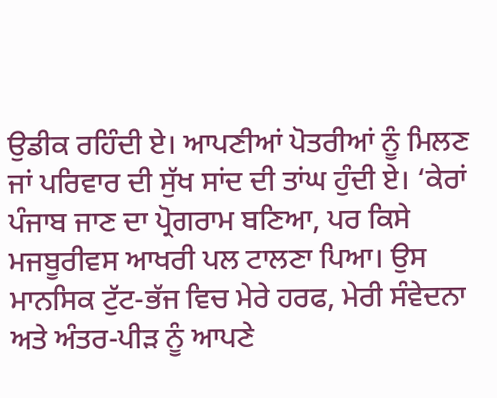ਉਡੀਕ ਰਹਿੰਦੀ ਏ। ਆਪਣੀਆਂ ਪੋਤਰੀਆਂ ਨੂੰ ਮਿਲਣ ਜਾਂ ਪਰਿਵਾਰ ਦੀ ਸੁੱਖ ਸਾਂਦ ਦੀ ਤਾਂਘ ਹੁੰਦੀ ਏ। ‘ਕੇਰਾਂ ਪੰਜਾਬ ਜਾਣ ਦਾ ਪ੍ਰੋਗਰਾਮ ਬਣਿਆ, ਪਰ ਕਿਸੇ ਮਜਬੂਰੀਵਸ ਆਖਰੀ ਪਲ ਟਾਲਣਾ ਪਿਆ। ਉਸ ਮਾਨਸਿਕ ਟੁੱਟ-ਭੱਜ ਵਿਚ ਮੇਰੇ ਹਰਫ, ਮੇਰੀ ਸੰਵੇਦਨਾ ਅਤੇ ਅੰਤਰ-ਪੀੜ ਨੂੰ ਆਪਣੇ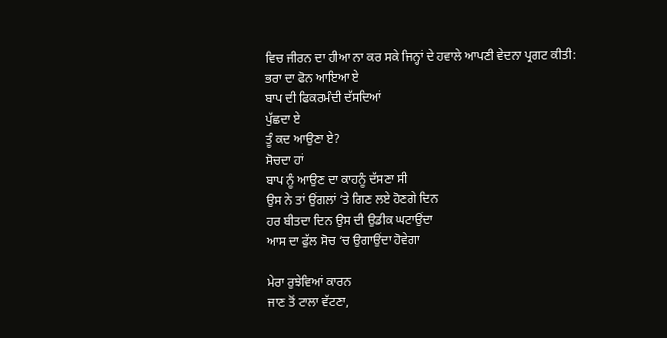ਵਿਚ ਜੀਰਨ ਦਾ ਹੀਆ ਨਾ ਕਰ ਸਕੇ ਜਿਨ੍ਹਾਂ ਦੇ ਹਵਾਲੇ ਆਪਣੀ ਵੇਦਨਾ ਪ੍ਰਗਟ ਕੀਤੀ:
ਭਰਾ ਦਾ ਫੋਨ ਆਇਆ ਏ
ਬਾਪ ਦੀ ਫਿਕਰਮੰਦੀ ਦੱਸਦਿਆਂ
ਪੁੱਛਦਾ ਏ
ਤੂੰ ਕਦ ਆਉਣਾ ਏ?
ਸੋਚਦਾ ਹਾਂ
ਬਾਪ ਨੂੰ ਆਉਣ ਦਾ ਕਾਹਨੂੰ ਦੱਸਣਾ ਸੀ
ਉਸ ਨੇ ਤਾਂ ਉਂਗਲਾਂ ‘ਤੇ ਗਿਣ ਲਏ ਹੋਣਗੇ ਦਿਨ
ਹਰ ਬੀਤਦਾ ਦਿਨ ਉਸ ਦੀ ਉਡੀਕ ਘਟਾਉਂਦਾ
ਆਸ ਦਾ ਫੁੱਲ ਸੋਚ ‘ਚ ਉਗਾਉਂਦਾ ਹੋਵੇਗਾ

ਮੇਰਾ ਰੁਝੇਵਿਆਂ ਕਾਰਨ
ਜਾਣ ਤੋਂ ਟਾਲਾ ਵੱਟਣਾ,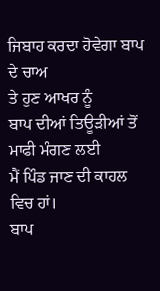ਜਿਬਾਹ ਕਰਦਾ ਹੋਵੇਗਾ ਬਾਪ ਦੇ ਚਾਅ
ਤੇ ਹੁਣ ਆਖਰ ਨੂੰ
ਬਾਪ ਦੀਆਂ ਤਿਊੜੀਆਂ ਤੋਂ ਮਾਫੀ ਮੰਗਣ ਲਈ
ਮੈਂ ਪਿੰਡ ਜਾਣ ਦੀ ਕਾਹਲ ਵਿਚ ਹਾਂ।
ਬਾਪ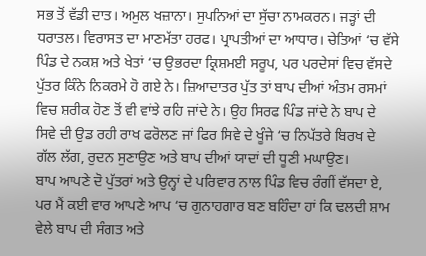ਸਭ ਤੋਂ ਵੱਡੀ ਦਾਤ। ਅਮੁਲ ਖਜ਼ਾਨਾ। ਸੁਪਨਿਆਂ ਦਾ ਸੁੱਚਾ ਨਾਮਕਰਨ। ਜੜ੍ਹਾਂ ਦੀ ਧਰਾਤਲ। ਵਿਰਾਸਤ ਦਾ ਮਾਣਮੱਤਾ ਹਰਫ। ਪ੍ਰਾਪਤੀਆਂ ਦਾ ਆਧਾਰ। ਚੇਤਿਆਂ ‘ਚ ਵੱਸੇ ਪਿੰਡ ਦੇ ਨਕਸ਼ ਅਤੇ ਖੇਤਾਂ ‘ਚ ਉਭਰਦਾ ਕ੍ਰਿਸ਼ਮਈ ਸਰੂਪ, ਪਰ ਪਰਦੇਸਾਂ ਵਿਚ ਵੱਸਦੇ ਪੁੱਤਰ ਕਿੰਨੇ ਨਿਕਰਮੇ ਹੋ ਗਏ ਨੇ। ਜ਼ਿਆਦਾਤਰ ਪੁੱਤ ਤਾਂ ਬਾਪ ਦੀਆਂ ਅੰਤਮ ਰਸਮਾਂ ਵਿਚ ਸ਼ਰੀਕ ਹੋਣ ਤੋਂ ਵੀ ਵਾਂਝੇ ਰਹਿ ਜਾਂਦੇ ਨੇ। ਉਹ ਸਿਰਫ ਪਿੰਡ ਜਾਂਦੇ ਨੇ ਬਾਪ ਦੇ ਸਿਵੇ ਦੀ ਉਡ ਰਹੀ ਰਾਖ ਫਰੋਲਣ ਜਾਂ ਫਿਰ ਸਿਵੇ ਦੇ ਖੂੰਜੇ ‘ਚ ਨਿਪੱਤਰੇ ਬਿਰਖ ਦੇ ਗੱਲ ਲੱਗ, ਰੁਦਨ ਸੁਣਾਉਣ ਅਤੇ ਬਾਪ ਦੀਆਂ ਯਾਦਾਂ ਦੀ ਧੂਣੀ ਮਘਾਉਣ।
ਬਾਪ ਆਪਣੇ ਦੋ ਪੁੱਤਰਾਂ ਅਤੇ ਉਨ੍ਹਾਂ ਦੇ ਪਰਿਵਾਰ ਨਾਲ ਪਿੰਡ ਵਿਚ ਰੰਗੀਂ ਵੱਸਦਾ ਏ, ਪਰ ਮੈਂ ਕਈ ਵਾਰ ਆਪਣੇ ਆਪ ‘ਚ ਗੁਨਾਹਗਾਰ ਬਣ ਬਹਿੰਦਾ ਹਾਂ ਕਿ ਢਲਦੀ ਸ਼ਾਮ ਵੇਲੇ ਬਾਪ ਦੀ ਸੰਗਤ ਅਤੇ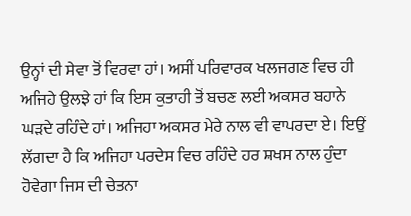ਉਨ੍ਹਾਂ ਦੀ ਸੇਵਾ ਤੋਂ ਵਿਰਵਾ ਹਾਂ। ਅਸੀਂ ਪਰਿਵਾਰਕ ਖਲਜਗਣ ਵਿਚ ਹੀ ਅਜਿਹੇ ਉਲਝੇ ਹਾਂ ਕਿ ਇਸ ਕੁਤਾਹੀ ਤੋਂ ਬਚਣ ਲਈ ਅਕਸਰ ਬਹਾਨੇ ਘੜਦੇ ਰਹਿੰਦੇ ਹਾਂ। ਅਜਿਹਾ ਅਕਸਰ ਮੇਰੇ ਨਾਲ ਵੀ ਵਾਪਰਦਾ ਏ। ਇਉਂ ਲੱਗਦਾ ਹੈ ਕਿ ਅਜਿਹਾ ਪਰਦੇਸ ਵਿਚ ਰਹਿੰਦੇ ਹਰ ਸ਼ਖਸ ਨਾਲ ਹੁੰਦਾ ਹੋਵੇਗਾ ਜਿਸ ਦੀ ਚੇਤਨਾ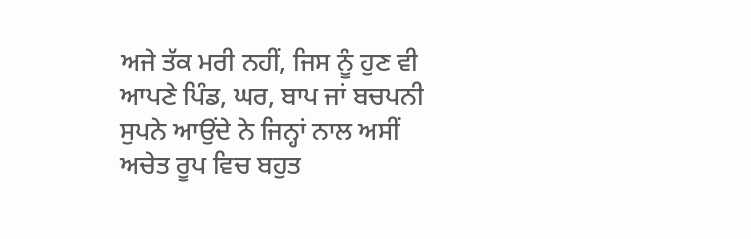ਅਜੇ ਤੱਕ ਮਰੀ ਨਹੀਂ, ਜਿਸ ਨੂੰ ਹੁਣ ਵੀ ਆਪਣੇ ਪਿੰਡ, ਘਰ, ਬਾਪ ਜਾਂ ਬਚਪਨੀ ਸੁਪਨੇ ਆਉਂਦੇ ਨੇ ਜਿਨ੍ਹਾਂ ਨਾਲ ਅਸੀਂ ਅਚੇਤ ਰੂਪ ਵਿਚ ਬਹੁਤ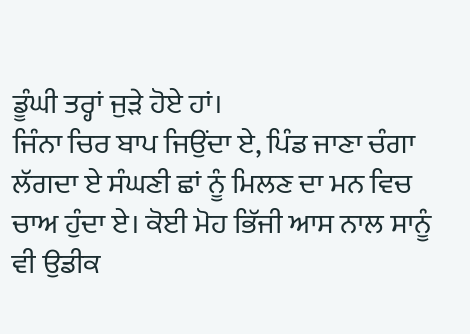ਡੂੰਘੀ ਤਰ੍ਹਾਂ ਜੁੜੇ ਹੋਏ ਹਾਂ।
ਜਿੰਨਾ ਚਿਰ ਬਾਪ ਜਿਉਂਦਾ ਏ, ਪਿੰਡ ਜਾਣਾ ਚੰਗਾ ਲੱਗਦਾ ਏ ਸੰਘਣੀ ਛਾਂ ਨੂੰ ਮਿਲਣ ਦਾ ਮਨ ਵਿਚ ਚਾਅ ਹੁੰਦਾ ਏ। ਕੋਈ ਮੋਹ ਭਿੱਜੀ ਆਸ ਨਾਲ ਸਾਨੂੰ ਵੀ ਉਡੀਕ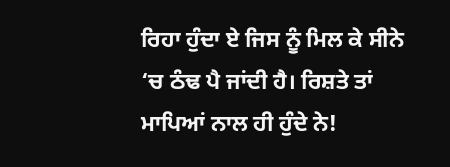ਰਿਹਾ ਹੁੰਦਾ ਏ ਜਿਸ ਨੂੰ ਮਿਲ ਕੇ ਸੀਨੇ ‘ਚ ਠੰਢ ਪੈ ਜਾਂਦੀ ਹੈ। ਰਿਸ਼ਤੇ ਤਾਂ ਮਾਪਿਆਂ ਨਾਲ ਹੀ ਹੁੰਦੇ ਨੇ!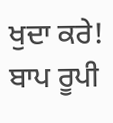ਖੁਦਾ ਕਰੇ! ਬਾਪ ਰੂਪੀ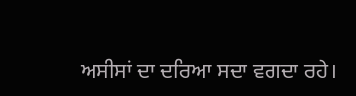ਅਸੀਸਾਂ ਦਾ ਦਰਿਆ ਸਦਾ ਵਗਦਾ ਰਹੇ।